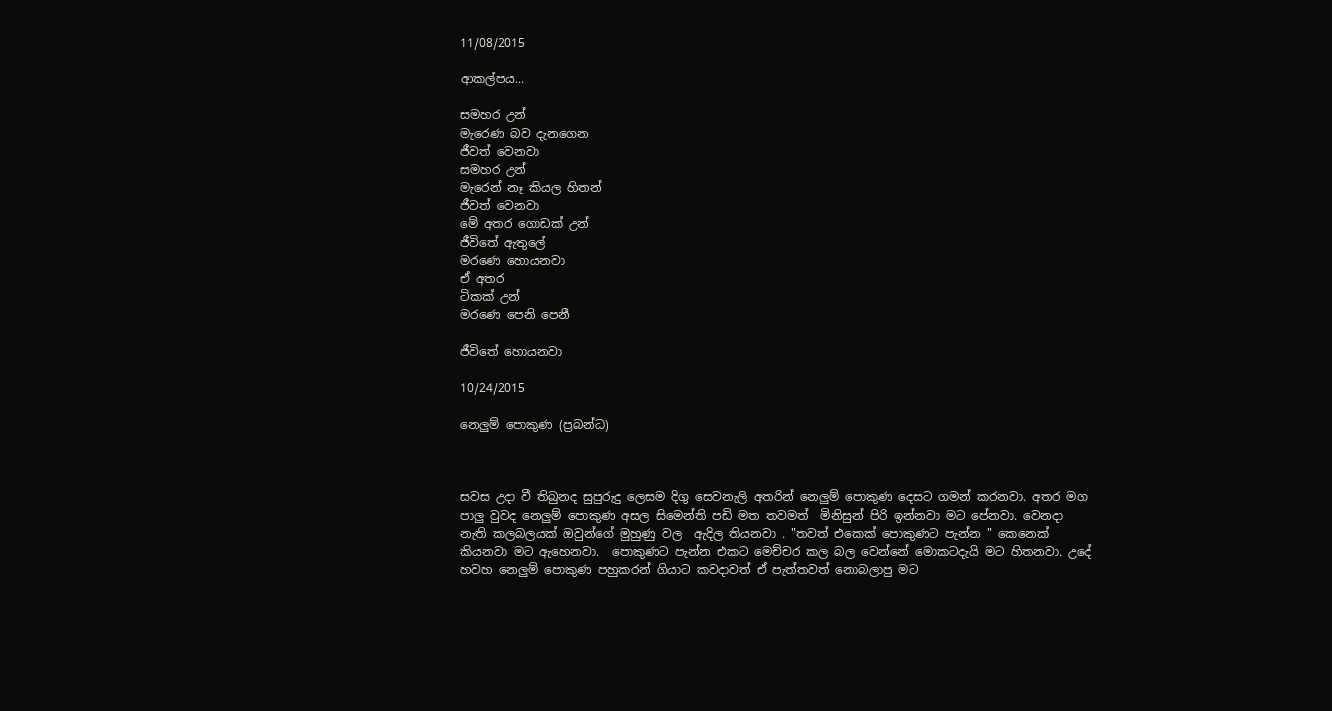11/08/2015

ආකල්පය...

සමහර උන්
මැරෙණ බව දැනගෙන
ජීවත් වෙනවා
සමහර උන්
මැරෙන් නෑ කියල හිතන්
ජීවත් වෙනවා
මේ අතර ගොඩක් උන්
ජීවිතේ ඇතුලේ
මරණෙ හොයනවා
ඒ අතර
ටිකක් උන්
මරණෙ පෙනි පෙනී

ජීවිතේ හොයනවා

10/24/2015

නෙලුම් පොකුණ (ප්‍රබන්ධ)



සවස උදා වී තිබුනද සුපුරුදු ලෙසම දිගු සෙවනැලි අතරින් නෙලුම් පොකුණ දෙසට ගමන් කරනවා. අතර මග පාලු වුවද නෙලුම් පොකුණ අසල සිමෙන්ති පඩි මත තවමත්  මිනිසුන් පිරි ඉන්නවා මට පේනවා. වෙනදා නැති කලබලයක් ඔවුන්ගේ මුහුණු වල  ඇදිල තියනවා . "තවත් එකෙක් පොකුණට පැන්න " කෙනෙක් කියනවා මට ඇහෙනවා.  පොකුණට පැන්න එකට මෙච්චර කල බල වෙන්නේ මොකටදැයි මට හිතනවා. උදේ හවහ නෙලුම් පොකුණ පහුකරන් ගියාට කවදාවත් ඒ පැත්තවත් නොබලාපු මට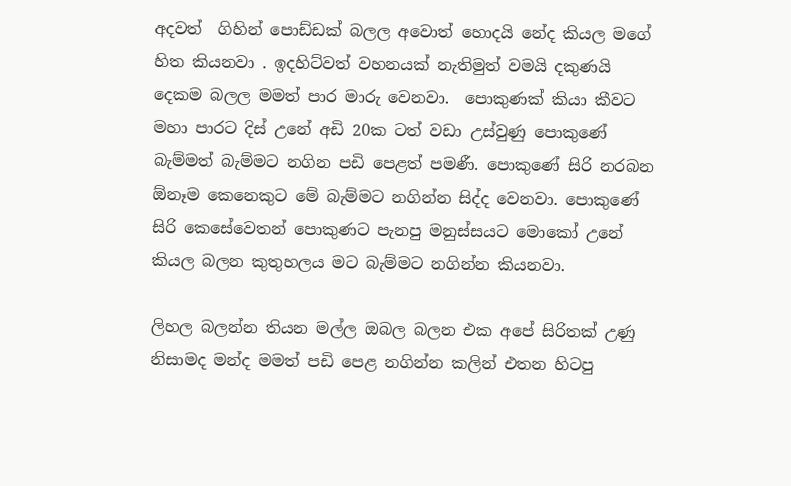අදවත්  ගිහින් පොඩ්ඩක් බලල අවොත් හොදයි නේද කියල මගේ හිත කියනවා . ඉදහිට්වත් වහනයක් නැතිමුත් වමයි දකුණයි දෙකම බලල මමත් පාර මාරු වෙනවා.  පොකුණක් කියා කීවට මහා පාරට දිස් උනේ අඩි 20ක ටත් වඩා උස්වුණු පොකුණේ බැම්මත් බැම්මට නගින පඩි පෙළත් පමණී. පොකුණේ සිරි නරබන ඕනෑම කෙනෙකුට මේ බැම්මට නගින්න සිද්ද වෙනවා. පොකුණේ සිරි කෙසේවෙතන් පොකුණට පැනපු මනුස්සයට මොකෝ උනේ කියල බලන කුතුහලය මට බැම්මට නගින්න කියනවා.

ලිහල බලන්න තියන මල්ල ඔබල බලන එක අපේ සිරිතක් උණු නිසාමද මන්ද මමත් පඩි පෙළ නගින්න කලින් එතන හිටපු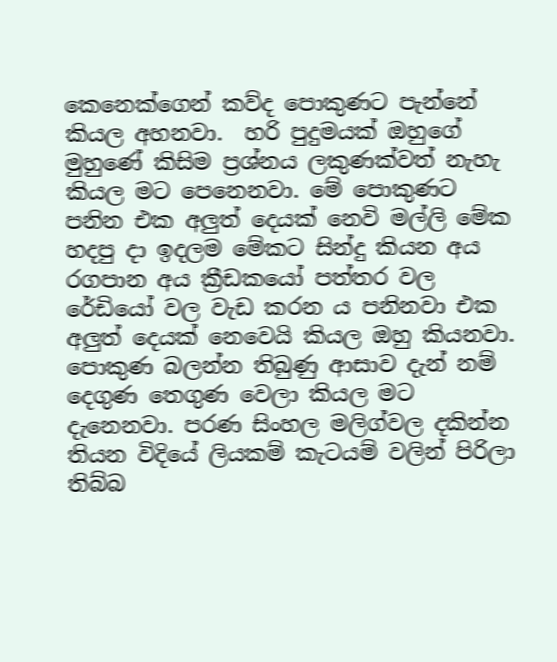කෙනෙක්ගෙන් කව්ද පොකුණට පැන්නේ කියල අහනවා.  හරි පුදුමයක් ඔහුගේ මුහුණේ කිසිම ප්‍රශ්නය ලකුණක්වත් නැහැ කියල මට පෙනෙනවා. මේ පොකුණට පනින එක අලුත් දෙයක් නෙවි මල්ලි මේක හදපු දා ඉදලම මේකට සින්දු කියන අය රගපාන අය ක්‍රීඩකයෝ පත්තර වල රේඩියෝ වල වැඩ කරන ය පනිනවා එක අලුත් දෙයක් නෙවෙයි කියල ඔහු කියනවා. පොකුණ බලන්න තිබුණු ආසාව දැන් නම් දෙගුණ තෙගුණ වෙලා කියල මට දැනෙනවා. පරණ සිංහල මලිග්වල දකින්න තියන විදියේ ලියකම් කැටයම් වලින් පිරිලා තිබ්බ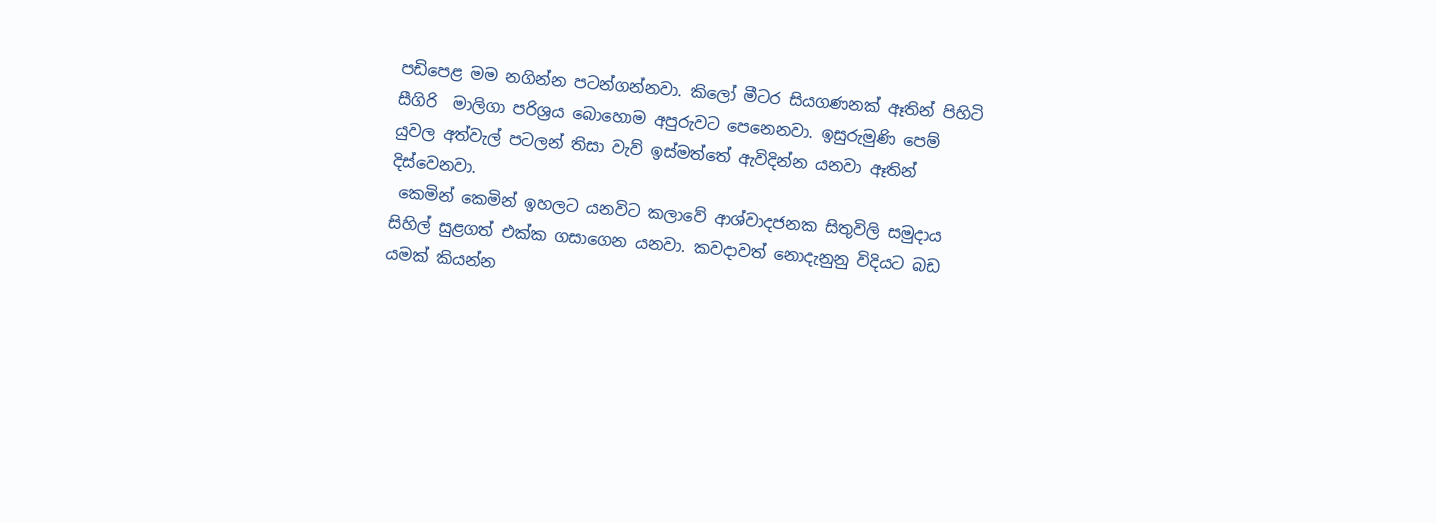පඩිපෙළ මම නගින්න පටන්ගන්නවා. කිලෝ මීටර සියගණනක් ඈතින් පිහිටි සීගිරි  මාලිගා පරිශ්‍රය බොහොම අපුරුවට පෙනෙනවා. ඉසුරුමුණි පෙම් යුවල අත්වැල් පටලන් තිසා වැව් ඉස්මත්තේ ඇවිදින්න යනවා ඈතින් දිස්වෙනවා.
 කෙමින් කෙමින් ඉහලට යනවිට කලාවේ ආශ්වාදජනක සිතුවිලි සමුදාය සිහිල් සුළගත් එක්ක ගසාගෙන යනවා. කවදාවත් නොදැනුනු විදියට බඩ යමක් කියන්න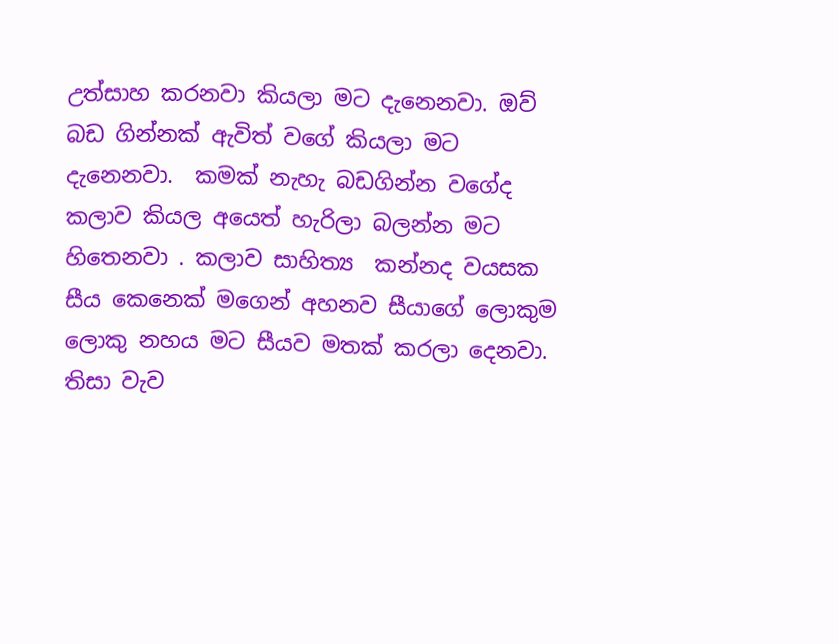උත්සාහ කරනවා කියලා මට දැනෙනවා. ඔව් බඩ ගින්නක් ඇවිත් වගේ කියලා මට දැනෙනවා.  කමක් නැහැ බඩගින්න වගේද කලාව කියල අයෙත් හැරිලා බලන්න මට හිතෙනවා . කලාව සාහිත්‍ය  කන්නද වයසක සීය කෙනෙක් මගෙන් අහනව සීයාගේ ලොකුම ලොකු නහය මට සීයව මතක් කරලා දෙනවා.  තිසා වැව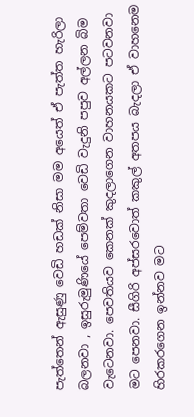පැත්තෙන් ඇසුණු වෙඩි හඩක් නිසා මම අයෙත් ඒ පැත්ත හැරිලා බලනවා , ඉසුරුමුණියේ පෙම්වතා වෙඩි වැදුනි පපුව අල්ලන බිම වැටෙනවා. පෙවතියව කෙනක් කුදලාගෙන වාහනයකට පටවනවා මට පෙනවා. සීගිරි අප්සරවොත් කකුල් අතපය බැදලා ඒ වාහනෙම හිරකරගෙන ඉන්නව මට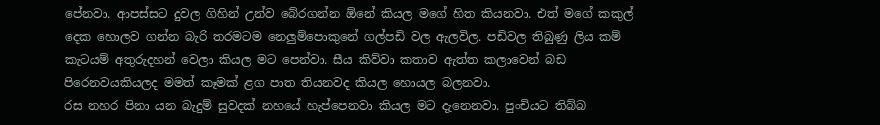පේනවා. ආපස්සට දුවල ගිහින් උන්ව බේරගන්න ඕනේ කියල මගේ හිත කියනවා. එත් මගේ කකුල් දෙක හොලව ගන්න බැරි තරමටම නෙලුම්පොකුනේ ගල්පඩි වල ඇලවිල. පඩිවල තිබුණු ලිය කම් කැටයම් අතුරුදහන් වෙලා කියල මට පෙන්වා. සීය කිව්වා කතාව ඇත්ත කලාවෙන් බඩ පිරෙනවයකියලද මමත් කෑමක් ළග පාත තියනවද කියල හොයල බලනවා.
රස නහර පිනා යන බැදුම් සුවදක් නහයේ හැප්පෙනවා කියල මට දැනෙනවා. පුංචියට තිබ්බ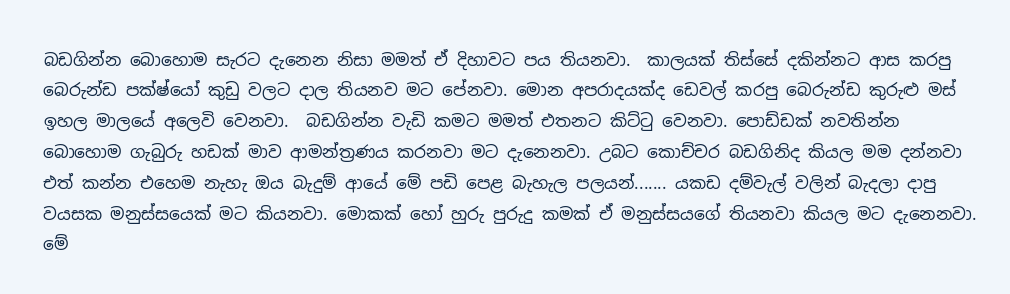බඩගින්න බොහොම සැරට දැනෙන නිසා මමත් ඒ දිහාවට පය තියනවා.  කාලයක් තිස්සේ දකින්නට ආස කරපු බෙරුන්ඩ පක්ෂ්යෝ කුඩු වලට දාල තියනව මට පේනවා. මොන අපරාදයක්ද ඩෙවල් කරපු බෙරුන්ඩ කුරුළු මස් ඉහල මාලයේ අලෙවි වෙනවා.  බඩගින්න වැඩි කමට මමත් එතනට කිට්ටු වෙනවා. පොඩ්ඩක් නවතින්න බොහොම ගැබුරු හඩක් මාව ආමන්ත්‍රණය කරනවා මට දැනෙනවා. උබට කොච්චර බඩගිනිද කියල මම දන්නවා එත් කන්න එහෙම නැහැ ඔය බැදුම් ආයේ මේ පඩි පෙළ බැහැල පලයන්....... යකඩ දම්වැල් වලින් බැදලා දාපු වයසක මනුස්සයෙක් මට කියනවා. මොකක් හෝ හුරු පුරුදු කමක් ඒ මනුස්සයගේ තියනවා කියල මට දැනෙනවා. මේ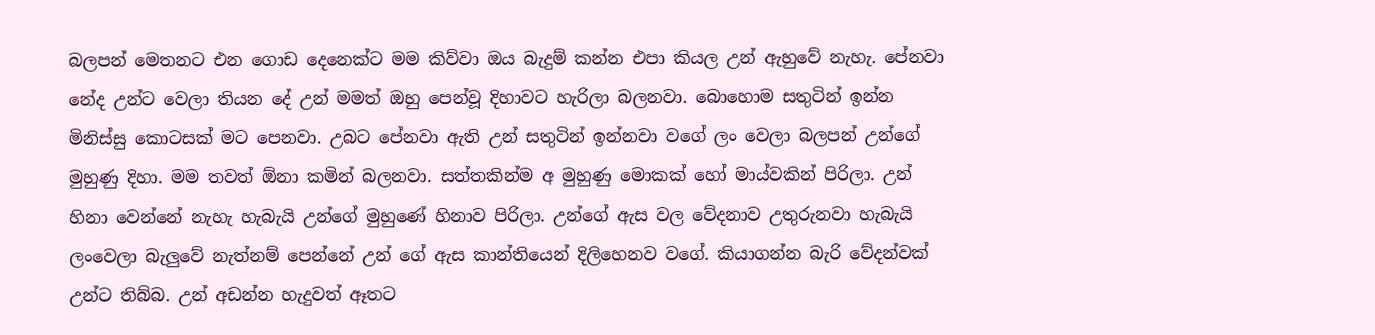බලපන් මෙතනට එන ගොඩ දෙනෙක්ට මම කිව්වා ඔය බැදුම් කන්න එපා කියල උන් ඇහුවේ නැහැ. පේනවා නේද උන්ට වෙලා තියන දේ උන් මමත් ඔහු පෙන්වූ දිහාවට හැරිලා බලනවා. බොහොම සතුටින් ඉන්න මිනිස්සු කොටසක් මට පෙනවා. උබට පේනවා ඇති උන් සතුටින් ඉන්නවා වගේ ලං වෙලා බලපන් උන්ගේ මුහුණු දිහා. මම තවත් ඕනා කමින් බලනවා. සත්තකින්ම අ මුහුණු මොකක් හෝ මාය්වකින් පිරිලා. උන් හිනා වෙන්නේ නැහැ හැබැයි උන්ගේ මුහුණේ හිනාව පිරිලා. උන්ගේ ඇස වල වේදනාව උතුරුනවා හැබැයි ලංවෙලා බැලුවේ නැත්නම් පෙන්නේ උන් ගේ ඇස කාන්තියෙන් දිලිහෙනව වගේ. කියාගන්න බැරි වේදන්වක් උන්ට තිබ්බ. උන් අඩන්න හැදුවත් ඈතට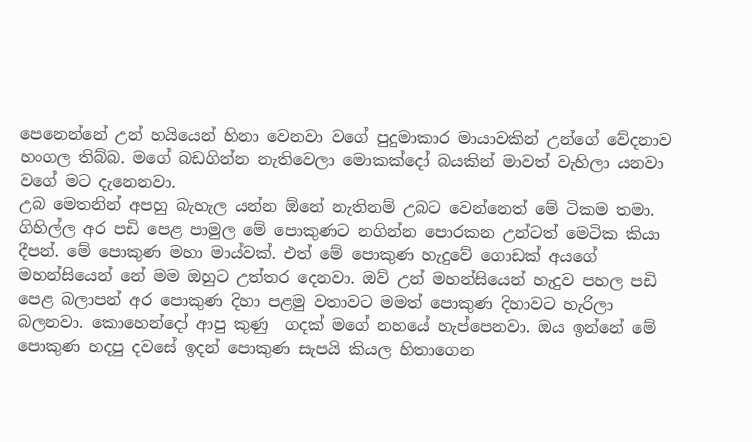පෙනෙන්නේ උන් හයියෙන් හිනා වෙනවා වගේ පුදුමාකාර මායාවකින් උන්ගේ වේදනාව හංගල තිබ්බ. මගේ බඩගින්න නැතිවෙලා මොකක්දෝ බයකින් මාවත් වැහිලා යනවා වගේ මට දැනෙනවා.
උබ මෙතනින් අපහු බැහැල යන්න ඕනේ නැතිනම් උබට වෙන්නෙත් මේ ටිකම තමා. ගිහිල්ල අර පඩි පෙළ පාමුල මේ පොකුණට නගින්න පොරකන උන්ටත් මෙටික කියා දීපන්. මේ පොකුණ මහා මාය්වක්. එත් මේ පොකුණ හැදුවේ ගොඩක් අයගේ මහන්සියෙන් නේ මම ඔහුට උත්තර දෙනවා. ඔව් උන් මහන්සියෙන් හැදුව පහල පඩි පෙළ බලාපන් අර පොකුණ දිහා පළමු වතාවට මමත් පොකුණ දිහාවට හැරිලා බලනවා. කොහෙන්දෝ ආපු කුණු  ගදක් මගේ නහයේ හැප්පෙනවා. ඔය ඉන්නේ මේ පොකුණ හදපු දවසේ ඉදන් පොකුණ සැපයි කියල හිතාගෙන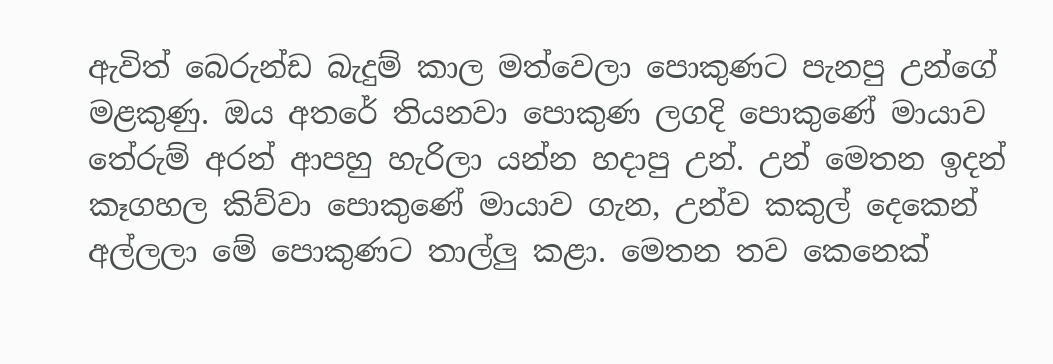ඇවිත් බෙරුන්ඩ බැදුම් කාල මත්වෙලා පොකුණට පැනපු උන්ගේ මළකුණු. ඔය අතරේ තියනවා පොකුණ ලගදි පොකුණේ මායාව තේරුම් අරන් ආපහු හැරිලා යන්න හදාපු උන්. උන් මෙතන ඉදන් කෑගහල කිව්වා පොකුණේ මායාව ගැන, උන්ව කකුල් දෙකෙන් අල්ලලා මේ පොකුණට තාල්ලු කළා. මෙතන තව කෙනෙක්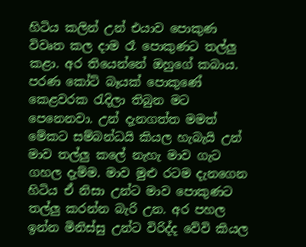හිටිය කලින් උන් එයාව පොකුණ විවෘත කල දාම රෑ පොකුණට තල්ලු කළා. අර තියෙන්නේ ඔහුගේ කබාය. පරණ කෝට් බෑයක් පොකුණේ කෙළවරක රැදිලා තිබුන මට පෙනෙනවා. උන් දැනගත්ත මමත් මේකට සම්බන්ධයි කියල හැබැයි උන් මාව තල්ලු කලේ නැහැ මාව ගැට ගහල දැම්ම. මාව මුළු රටම දැනගෙන හිටිය ඒ නිසා උන්ට මාව පොකුණට තල්ලු කරන්න බැරි උන. අර පහල ඉන්න මිනිස්සු උන්ට විරිද්ද වේවි කියල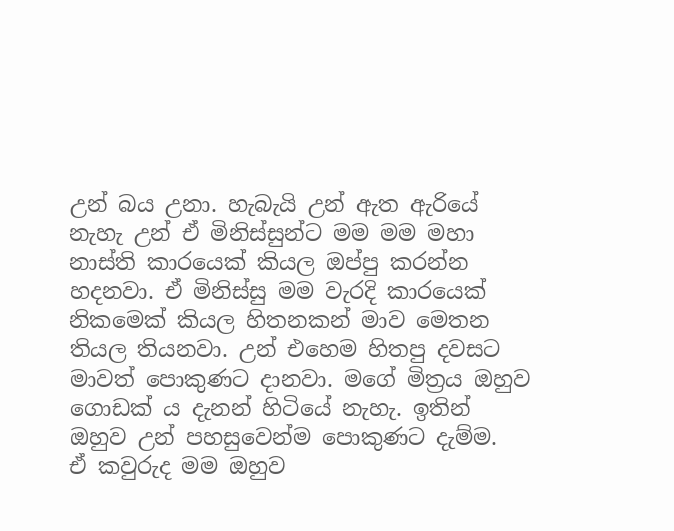උන් බය උනා. හැබැයි උන් ඇත ඇරියේ නැහැ උන් ඒ මිනිස්සුන්ට මම මම මහා නාස්ති කාරයෙක් කියල ඔප්පු කරන්න හදනවා. ඒ මිනිස්සු මම වැරදි කාරයෙක් නිකමෙක් කියල හිතනකන් මාව මෙතන තියල තියනවා. උන් එහෙම හිතපු දවසට මාවත් පොකුණට දානවා. මගේ මිත්‍රය ඔහුව ගොඩක් ය දැනන් හිටියේ නැහැ. ඉතින් ඔහුව උන් පහසුවෙන්ම පොකුණට දැම්ම.
ඒ කවුරුද මම ඔහුව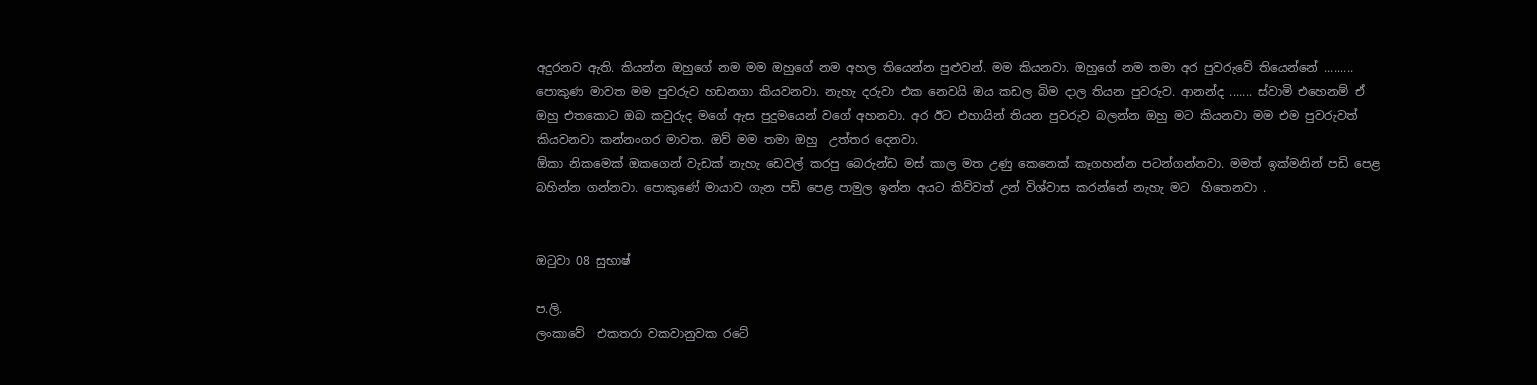අදුරනව ඇති. කියන්න ඔහුගේ නම මම ඔහුගේ නම අහල තියෙන්න පුළුවන්. මම කියනවා. ඔහුගේ නම තමා අර පුවරුවේ තියෙන්නේ ......... පොකුණ මාවත මම පුවරුව හඩනගා කියවනවා. නැහැ දරුවා එක නෙවයි ඔය කඩල බිම දාල තියන පුවරුව. ආනන්ද ....... ස්වාමි එහෙනම් ඒ ඔහු එතකොට ඔබ කවුරුද මගේ ඇස පුදුමයෙන් වගේ අහනවා. අර ඊට එහායින් තියන පුවරුව බලන්න ඔහු මට කියනවා මම එම පුවරුවත් කියවනවා කන්නංගර මාවත. ඔව් මම තමා ඔහු  උත්තර දෙනවා.
ඕකා නිකමෙක් ඔකගෙන් වැඩක් නැහැ ඩෙවල් කරපු බෙරුන්ඩ මස් කාල මත උණු කෙනෙක් කෑගහන්න පටන්ගන්නවා. මමත් ඉක්මනින් පඩි පෙළ බහින්න ගන්නවා. පොකුණේ මායාව ගැන පඩි පෙළ පාමුල ඉන්න අයට කිව්වත් උන් විශ්වාස කරන්නේ නැහැ මට  හිතෙනවා .


ඔටුවා 08 සුභාෂ්

ප.ලි.
ලංකාවේ  එකතරා වකවානුවක රටේ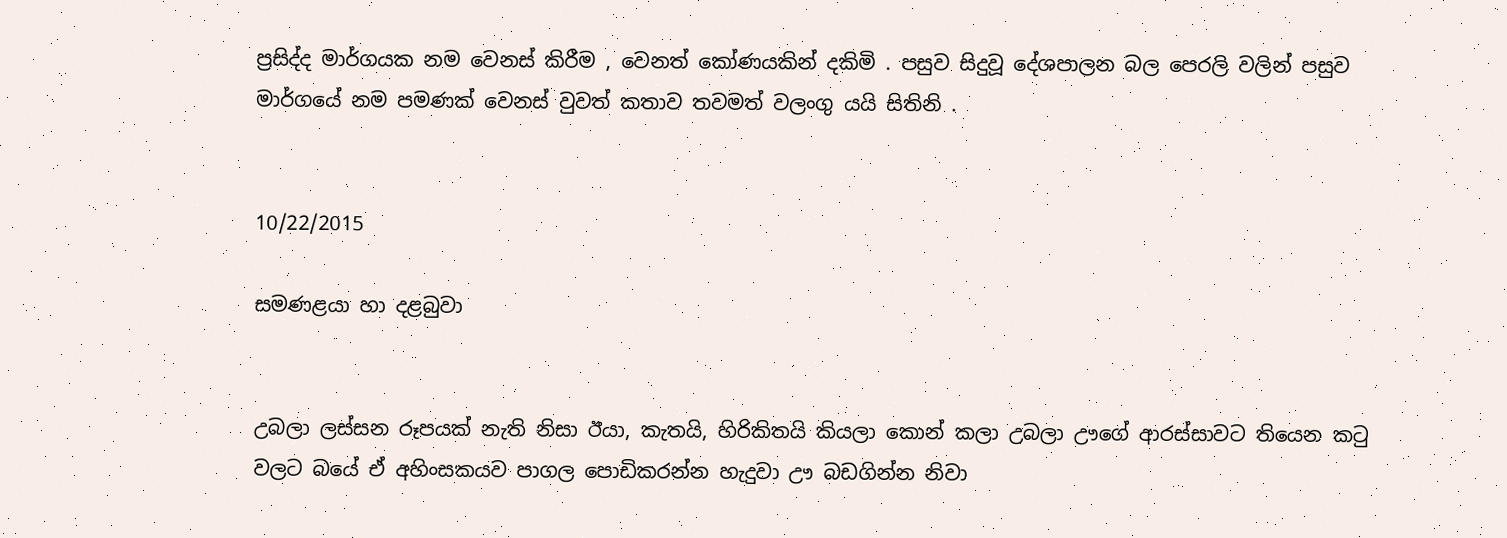ප්‍රසිද්ද මාර්ගයක නම වෙනස් කිරීම , වෙනත් කෝණයකින් දකිමි . පසුව සිදුවූ දේශපාලන බල පෙරලි වලින් පසුව මාර්ගයේ නම පමණක් වෙනස් වුවත් කතාව තවමත් වලංගු යයි සිතිනි .


10/22/2015

සමණළයා හා දළබුවා


උබලා ලස්සන රූපයක් නැති නිසා ඊයා, කැතයි, හිරිකිතයි කියලා කොන් කලා උබලා ඌගේ ආරස්සාවට තියෙන කටු වලට බයේ ඒ අහිංසකයව පාගල පොඩිකරන්න හැදුවා ඌ බඩගින්න නිවා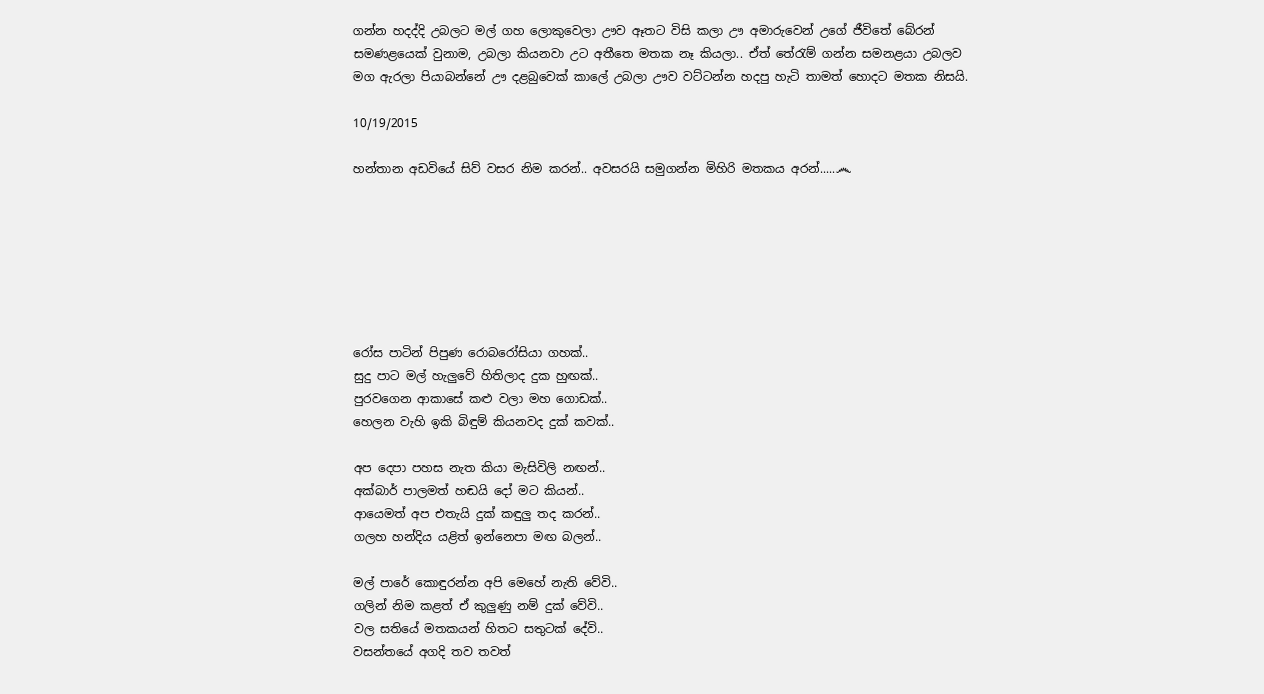ගන්න හදද්දි උබලට මල් ගහ ලොකුවෙලා ඌව ඈතට විසි කලා ඌ අමාරුවෙන් උගේ ජීවිතේ බේරන් සමණළයෙක් වුනාම, උබලා කියනවා උට අතීතෙ මතක නෑ කියලා.. ඒත් තේරැම් ගන්න සමනළයා උබලව මග ඇරලා පියාබන්නේ ඌ දළබුවෙක් කාලේ උබලා ඌව වට්ටන්න හදපු හැටි තාමත් හොදට මතක නිසයි.

10/19/2015

හන්තාන අඩවියේ සිව් වසර නිම කරන්.. අවසරයි සමුගන්න මිහිරි මතකය අරන්.....෴







රෝස පාටින් පිපුණ රොබරෝසියා ගහක්..
සුදු පාට මල් හැලුවේ හිතිලාද දුක හුඟක්..
පුරවගෙන ආකාසේ කළු වලා මහ ගොඩක්..
හෙලන වැහි ඉකි බිඳුම් කියනවද දුක් කවක්..

අප දෙපා පහස නැත කියා මැසිවිලි නඟන්..
අක්බාර් පාලමත් හඬයි දෝ මට කියන්..
ආයෙමත් අප එතැයි දුක් කඳුලු තද කරන්..
ගලහ හන්දිය යළිත් ඉන්නෙපා මඟ බලන්..

මල් පාරේ කොඳුරන්න අපි මෙහේ නැති වේවි..
ගලින් නිම කළත් ඒ කුලුණු නම් දුක් වේවි..
වල සතියේ මතකයන් හිතට සතුටක් දේවි..
වසන්තයේ අගදි තව තවත්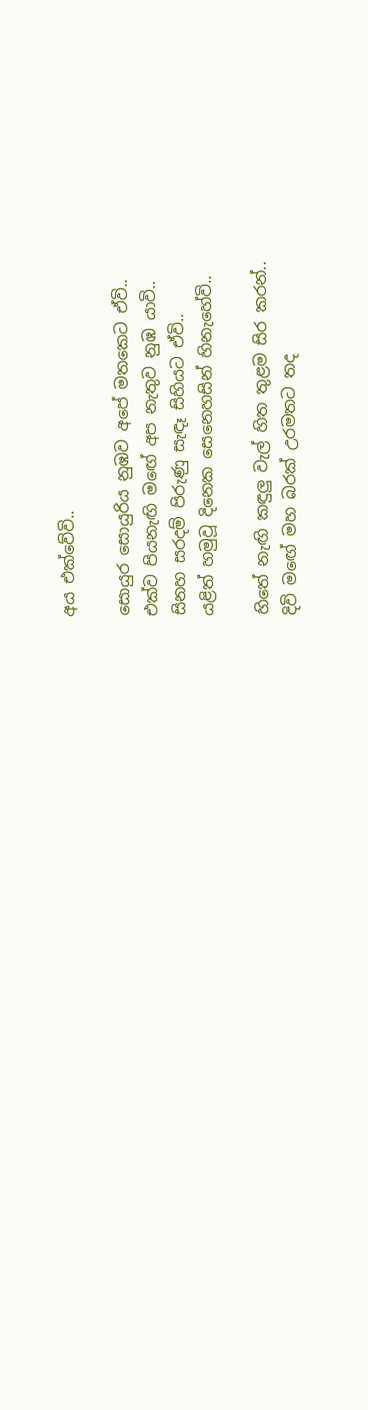අය එක්වේවි..

සොයුර සොයුරිය නුඹව අපේ මතකෙට ඒවි..
එක්ව පියනැඟි මඟේ අප නැතුව නුඹ යාවි..
සිනහ සරදම් පිරුණු සැඳෑ සිහියට ඒවි..
යළිත් හමුවූ දිනෙක සෙනෙහසින් හිනැහේවි..

හිතේ නැඟි කඳුලු වැල් හිත තුළම සිර කරන්..
දිවි මඟේ මහ බරක් උරමතට තද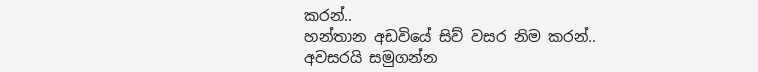කරන්..
හන්තාන අඩවියේ සිව් වසර නිම කරන්..
අවසරයි සමුගන්න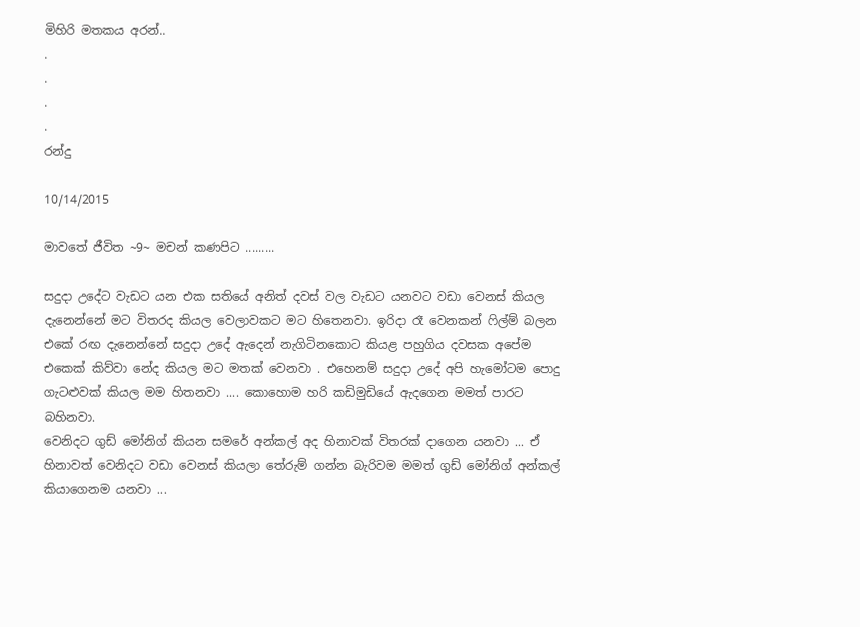මිහිරි මතකය අරන්..
.
.
.
.
රන්දු

10/14/2015

මාවතේ ජීවිත ~9~ මචන් කණපිට .........

සදුදා උදේට වැඩට යන එක සතියේ අනිත් දවස් වල වැඩට යනවට වඩා වෙනස් කියල දැනෙන්නේ මට විතරද කියල වෙලාවකට මට හිතෙනවා. ඉරිදා රෑ වෙනකන් ෆිල්ම් බලන එකේ රඟ දැනෙන්නේ සදුදා උදේ ඇදෙන් නැගිටිනකොට කියළ පහුගිය දවසක අපේම එකෙක් කිව්වා නේද කියල මට මතක් වෙනවා . එහෙනම් සදුදා උදේ අපි හැමෝටම පොදු ගැටළුවක් කියල මම හිතනවා .... කොහොම හරි කඩිමුඩියේ ඇදගෙන මමත් පාරට බහිනවා.
වෙනිදට ගුඩ් මෝනිග් කියන සමරේ අන්කල් අද හිනාවක් විතරක් දාගෙන යනවා ... ඒ හිනාවත් වෙනිදට වඩා වෙනස් කියලා තේරුම් ගන්න බැරිවම මමත් ගුඩ් මෝනිග් අන්කල් කියාගෙනම යනවා ...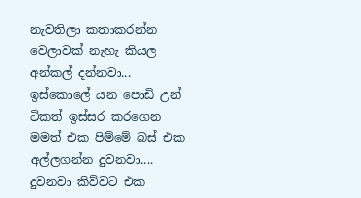නැවතිලා කතාකරන්න වෙලාවක් නැහැ කියල අන්කල් දන්නවා... ඉස්කොලේ යන පොඩි උන් ටිකත් ඉස්සර කරගෙන මමත් එක පිම්මේ බස් එක අල්ලගන්න දුවනවා....  දුවනවා කිව්වට එක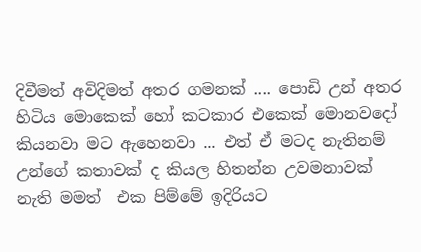දිවීමත් අවිදිමත් අතර ගමනක් .... පොඩි උන් අතර හිටිය මොකෙක් හෝ කටකාර එකෙක් මොනවදෝ කියනවා මට ඇහෙනවා ... එත් ඒ මටද නැතිනම් උන්ගේ කතාවක් ද කියල හිතන්න උවමනාවක් නැති මමත්  එක පිම්මේ ඉදිරියට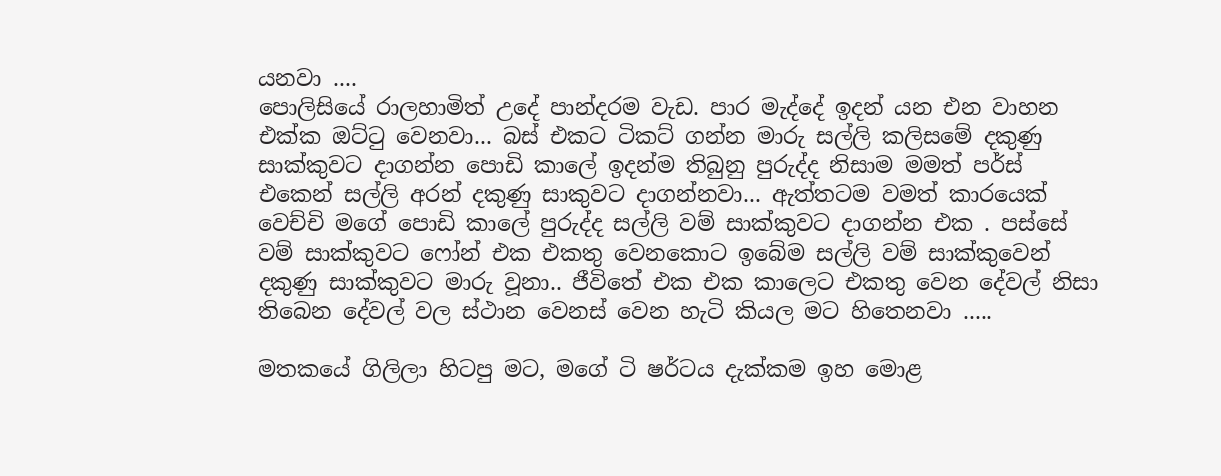යනවා ....
පොලිසියේ රාලහාමිත් උදේ පාන්දරම වැඩ. පාර මැද්දේ ඉදන් යන එන වාහන එක්ක ඔට්ටු වෙනවා... බස් එකට ටිකට් ගන්න මාරු සල්ලි කලිසමේ දකුණු සාක්කුවට දාගන්න පොඩි කාලේ ඉදන්ම තිබුනු පුරුද්ද නිසාම මමත් පර්ස් එකෙන් සල්ලි අරන් දකුණු සාකුවට දාගන්නවා... ඇත්තටම වමත් කාරයෙක් වෙච්චි මගේ පොඩි කාලේ පුරුද්ද සල්ලි වම් සාක්කුවට දාගන්න එක . පස්සේ වම් සාක්කුවට ෆෝන් එක එකතු වෙනකොට ඉබේම සල්ලි වම් සාක්කුවෙන් දකුණු සාක්කුවට මාරු වූනා.. ජීවිතේ එක එක කාලෙට එකතු වෙන දේවල් නිසා තිබෙන දේවල් වල ස්ථාන වෙනස් වෙන හැටි කියල මට හිතෙනවා .....

මතකයේ ගිලිලා හිටපු මට, මගේ ටි ෂර්ටය දැක්කම ඉහ මොළ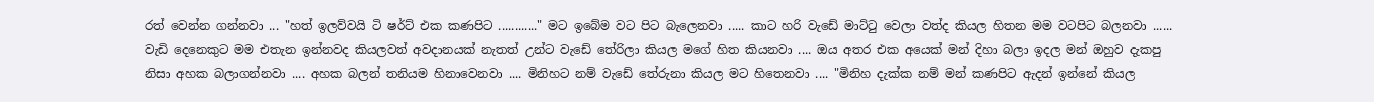රත් වෙන්න ගන්නවා ... "හත් ඉලව්වයි ටි ෂර්ට් එක කණපිට ............" මට ඉබේම වට පිට බැලෙනවා ..... කාට හරි වැඩේ මාට්ටු වෙලා වත්ද කියල හිතන මම වටපිට බලනවා ...... වැඩි දෙනෙකුට මම එතැන ඉන්නවද කියලවත් අවදානයක් නැතත් උන්ට වැඩේ තේරිලා කියල මගේ හිත කියනවා .... ඔය අතර එක අයෙක් මන් දිහා බලා ඉදල මන් ඔහුව දැකපු නිසා අහක බලාගන්නවා .... අහක බලන් තනියම හිනාවෙනවා .... මිනිහට නම් වැඩේ තේරුනා කියල මට හිතෙනවා .... "මිනිහ දැක්ක නම් මන් කණපිට ඇදන් ඉන්නේ කියල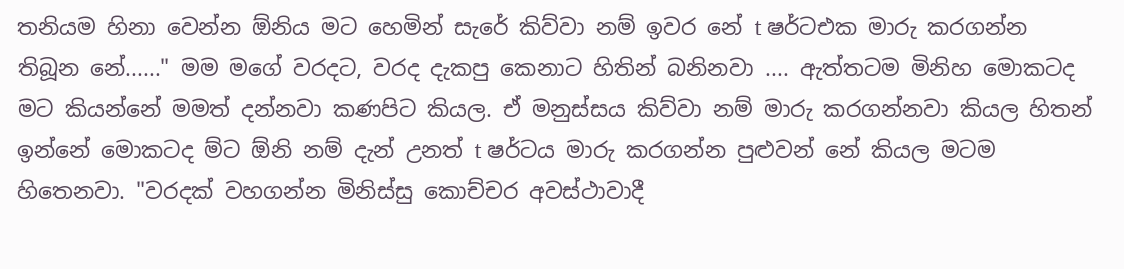තනියම හිනා වෙන්න ඕනිය මට හෙමින් සැරේ කිව්වා නම් ඉවර නේ t ෂර්ටඑක මාරු කරගන්න තිබූන නේ......" මම මගේ වරදට, වරද දැකපු කෙනාට හිතින් බනිනවා .... ඇත්තටම මිනිහ මොකටද මට කියන්නේ මමත් දන්නවා කණපිට කියල. ඒ මනුස්සය කිව්වා නම් මාරු කරගන්නවා කියල හිතන් ඉන්නේ මොකටද ම්ට ඕනි නම් දැන් උනත් t ෂර්ටය මාරු කරගන්න පුළුවන් නේ කියල මටම හිතෙනවා. "වරදක් වහගන්න මිනිස්සු කොච්චර අවස්ථාවාදී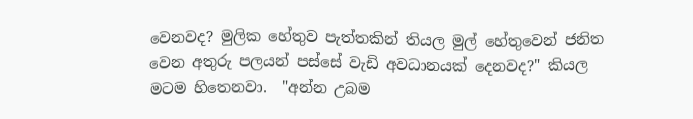වෙනවද? මුලික හේතුව පැත්තකින් තියල මුල් හේතුවෙන් ජනිත වෙන අතුරු පලයන් පස්සේ වැඩි අවධානයක් දෙනවද?" කියල මටම හිතෙනවා.  "අන්න උබම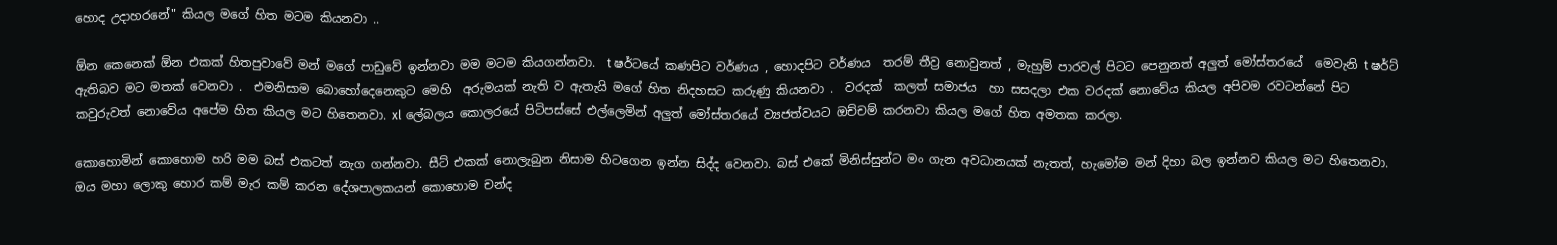හොද උදාහරනේ" කියල මගේ හිත මටම කියනවා ..

ඕන කෙනෙක් ඕන එකක් හිතපුවාවේ මන් මගේ පාඩුවේ ඉන්නවා මම මටම කියගන්නවා.  t ෂර්ටයේ කණපිට වර්ණය , හොදපිට වර්ණය  තරම් තීව්‍ර නොවුනත් , මැහුම් පාරවල් පිටට පෙනුනත් අලුත් මෝස්තරයේ  මෙවැනි t ෂර්ට් ඇතිබව මට මතක් වෙනවා .  එමනිසාම බොහෝදෙනෙකුට මෙහි  අරුමයක් නැති ව ඇතැයි මගේ හිත නිදහසට කරුණු කියනවා .  වරදක්  කලත් සමාජය  හා සසදලා එක වරදක් නොවේය කියල අපිවම රවටන්නේ පිට කවුරුවත් නොවේය අපේම හිත කියල මට හිතෙනවා. xl ලේබලය කොලරයේ පිටිපස්සේ එල්ලෙමින් අලුත් මෝස්තරයේ ව්‍යජත්වයට ඔච්චම් කරනවා කියල මගේ හිත අමතක කරලා.

කොහොමින් කොහොම හරි මම බස් එකටත් නැග ගන්නවා. සීට් එකක් නොලැබුන නිසාම හිටගෙන ඉන්න සිද්ද වෙනවා. බස් එකේ මිනිස්සුන්ට මං ගැන අවධානයක් නැතත්, හැමෝම මන් දිහා බල ඉන්නව කියල මට හිතෙනවා. ඔය මහා ලොකු හොර කම් මැර කම් කරන දේශපාලකයන් කොහොම චන්ද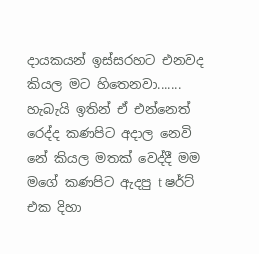දායකයන් ඉස්සරහට එනවද කියල මට හිතෙනවා....... හැබැයි ඉතින් ඒ එන්නෙත් රෙද්ද කණපිට අදාල නෙවි නේ කියල මතක් වෙද්දී මම මගේ කණපිට ඇදපු t ෂර්ට් එක දිහා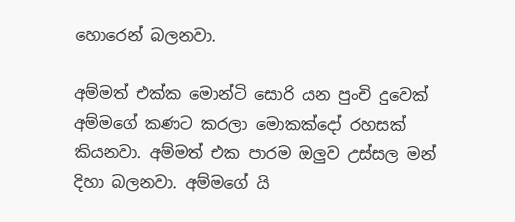හොරෙන් බලනවා.

අම්මත් එක්ක මොන්ටි සොරි යන පුංචි දුවෙක් අම්මගේ කණට කරලා මොකක්දෝ රහසක් කියනවා. අම්මත් එක පාරම ඔලුව උස්සල මන් දිහා බලනවා. අම්මගේ යි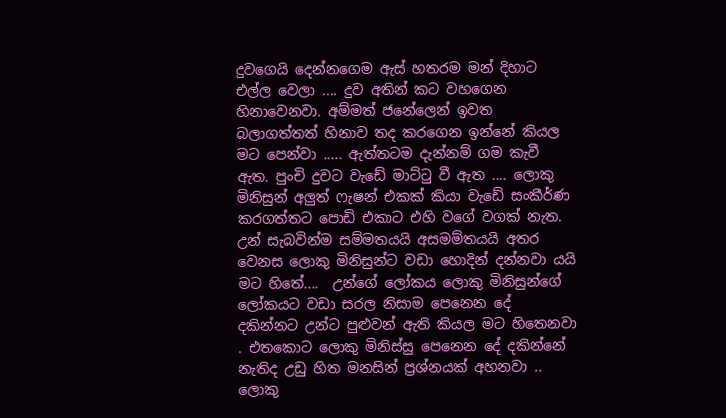දුවගෙයි දෙන්නගෙම ඇස් හතරම මන් දිහාට එල්ල වෙලා .... දුව අතින් කට වහගෙන හිනාවෙනවා. අම්මත් ජනේලෙන් ඉවත බලාගත්තත් හිනාව තද කරගෙන ඉන්නේ කියල මට පෙන්වා ..... ඇත්තටම දැන්නම් ගම කැවී ඇත. පුංචි දුවට වැඩේ මාට්ටු වී ඇත .... ලොකු මිනිසුන් අලුත් ෆැෂන් එකක් කියා වැඩේ සංකීර්ණ කරගත්තට පොඩි එකාට එහි වගේ වගක් නැත. උන් සැබවින්ම සම්මතයයි අසමම්තයයි අතර වෙනස ලොකු මිනිසුන්ට වඩා හොදින් දන්නවා යයි මට හිතේ....  උන්ගේ ලෝකය ලොකු මිනිසුන්ගේ ලෝකයට වඩා සරල නිසාම පෙනෙන දේ දකින්නට උන්ට පුළුවන් ඇති කියල මට හිතෙනවා . එතකොට ලොකු මිනිස්සු පෙනෙන දේ දකින්නේ නැතිද උඩු හිත මනසින් ප්‍රශ්නයක් අහනවා .. ලොකු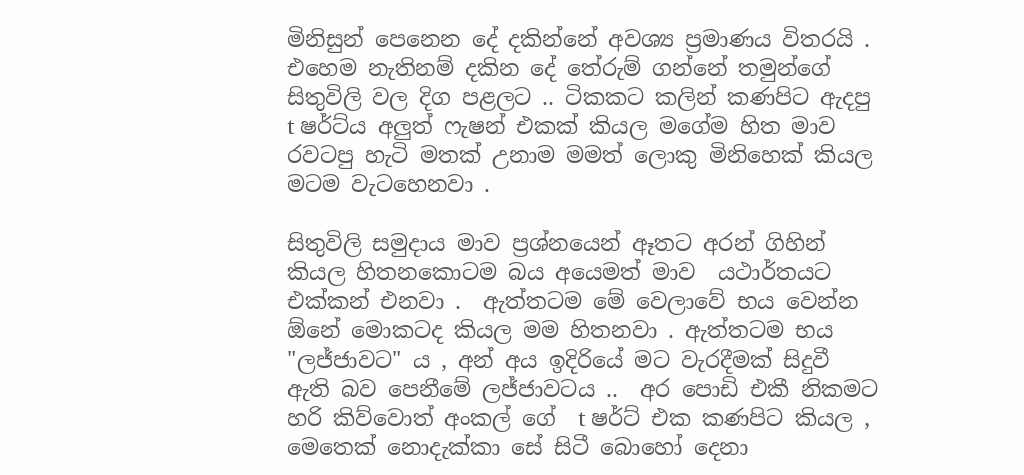මිනිසුන් පෙනෙන දේ දකින්නේ අවශ්‍ය ප්‍රමාණය විතරයි . එහෙම නැතිනම් දකින දේ තේරුම් ගන්නේ තමුන්ගේ සිතුවිලි වල දිග පළලට .. ටිකකට කලින් කණපිට ඇදපු  t ෂර්ට්ය අලුත් ෆැෂන් එකක් කියල මගේම හිත මාව රවටපු හැටි මතක් උනාම මමත් ලොකු මිනිහෙක් කියල මටම වැටහෙනවා .

සිතුවිලි සමුදාය මාව ප්‍රශ්නයෙන් ඈතට අරන් ගිහින් කියල හිතනකොටම බය අයෙමත් මාව  යථාර්තයට එක්කන් එනවා .  ඇත්තටම මේ වෙලාවේ භය වෙන්න ඕනේ මොකටද කියල මම හිතනවා . ඇත්තටම භය "ලජ්ජාවට" ය , අන් අය ඉදිරියේ මට වැරදීමක් සිදුවී ඇති බව පෙනීමේ ලජ්ජාවටය ..  අර පොඩි එකී නිකමට හරි කිව්වොත් අංකල් ගේ  t ෂර්ට් එක කණපිට කියල , මෙතෙක් නොදැක්කා සේ සිටී බොහෝ දෙනා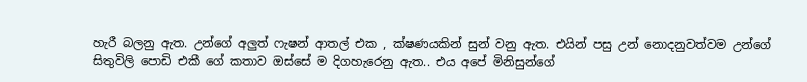හැරී බලනු ඇත. උන්ගේ අලුත් ෆැෂන් ආතල් එක , ක්ෂණයකින් සුන් වනු ඇත. එයින් පසු උන් නොදනුවත්වම උන්ගේ සිතුවිලි පොඩි එකී ගේ කතාව ඔස්සේ ම දිගහැරෙනු ඇත.. එය අපේ මිනිසුන්ගේ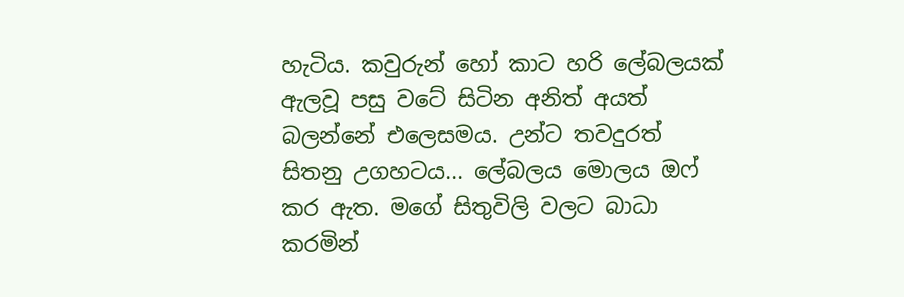හැටිය. කවුරුන් හෝ කාට හරි ලේබලයක් ඇලවූ පසු වටේ සිටින අනිත් අයත් බලන්නේ එලෙසමය. උන්ට තවදුරත් සිතනු උගහටය... ලේබලය මොලය ඔෆ් කර ඇත. මගේ සිතුවිලි වලට බාධා කරමින්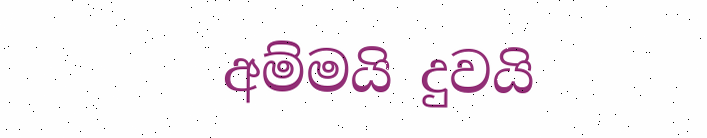අම්මයි දුවයි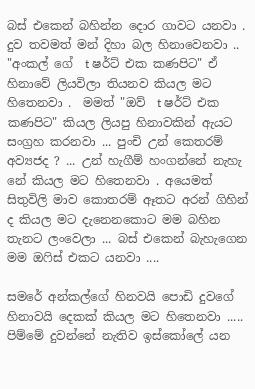බස් එකෙන් බහින්න දොර ගාවට යනවා . දුව තවමත් මන් දිහා බල හිනාවෙනවා .. "අංකල් ගේ  t ෂර්ට් එක කණපිට" ඒ හිනාවේ ලියවිලා තියනව කියල මට හිතෙනවා .  මමත් "ඔව්  t ෂර්ට් එක කණපිට" කියල ලියපු හිනාවකින් ඇයට සංග්‍රහ කරනවා ... පුංචි උන් කෙතරම් අව්‍යජද ? ... උන් හැගීම් හංගන්නේ නැහැ නේ කියල මට හිතෙනවා . අයෙමත් සිතුවිලි මාව කොතරම් ඈතට අරන් ගිහින් ද කියල මට දැනෙනකොට මම බහින තැනට ලංවෙලා ... බස් එකෙන් බැහැගෙන මම ඔෆිස් එකට යනවා ....

සමරේ අන්කල්ගේ හිනවයි පොඩි දුවගේ හිනාවයි දෙකක් කියල මට හිතෙනවා .....  පිම්මේ දුවන්නේ නැතිව ඉස්කෝලේ යන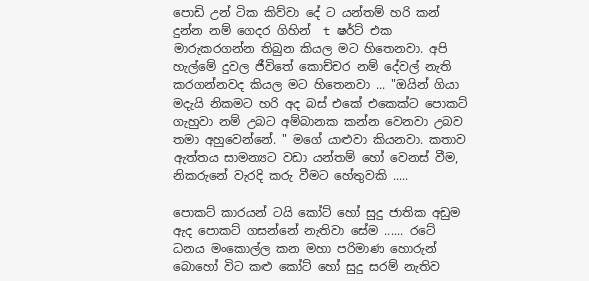පොඩි උන් ටික කිව්වා දේ ට යන්තම් හරි කන් දුන්න නම් ගෙදර ගිහින්  t ෂර්ට් එක මාරුකරගන්න තිබුන කියල මට හිතෙනවා. අපි හැල්මේ දුවල ජීවිතේ කොච්චර නම් දේවල් නැති කරගන්නවද කියල මට හිතෙනවා ... "ඔයින් ගියා මදැයි නිකමට හරි අද බස් එකේ එකෙක්ට පොකට් ගැහුවා නම් උබට අම්බානක කන්න වෙනවා උබව තමා අහුවෙන්නේ. " මගේ යාළුවා කියනවා. කතාව ඇත්තය සාමන්‍යට වඩා යන්තම් හෝ වෙනස් වීම, නිකරුනේ වැරදි කරු වීමට හේතුවකි .....

පොකට් කාරයන් ටයි කෝට් හෝ සුදු ජාතික අඩුම ඇද පොකට් ගසන්නේ නැතිවා සේම ...... රටේ ධනය මංකොල්ල කන මහා පරිමාණ හොරුන් බොහෝ විට කළු කෝට් හෝ සුදු සරම් නැතිව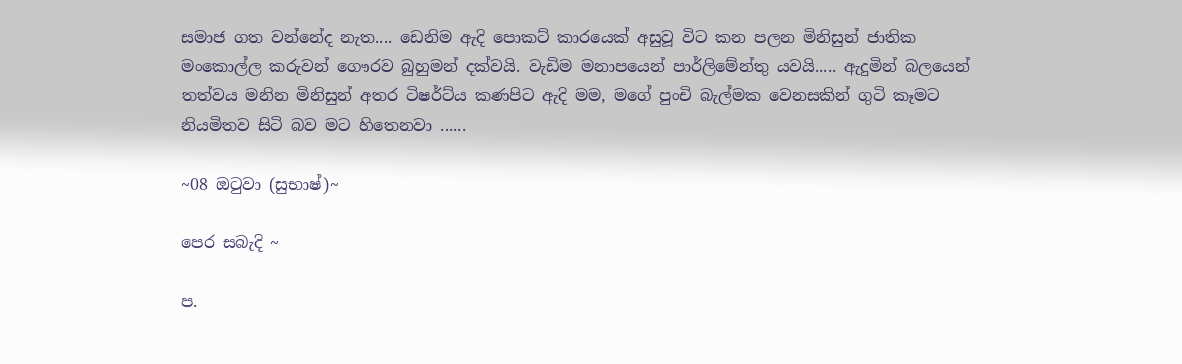සමාජ ගත වන්නේද නැත.... ඩෙනිම ඇදි පොකට් කාරයෙක් අසුවූ විට කන පලන මිනිසුන් ජාතික මංකොල්ල කරුවන් ගෞරව බුහුමන් දක්වයි. වැඩිම මනාපයෙන් පාර්ලිමේන්තු යවයි..... ඇදුමින් බලයෙන් තත්වය මනින මිනිසුන් අතර ටිෂර්ට්ය කණපිට ඇදි මම, මගේ පුංචි බැල්මක වෙනසකින් ගුටි කෑමට නියමිතව සිටි බව මට හිතෙනවා ......

~08 ඔටුවා (සුභාෂ්)~

පෙර සබැදි ~

ප.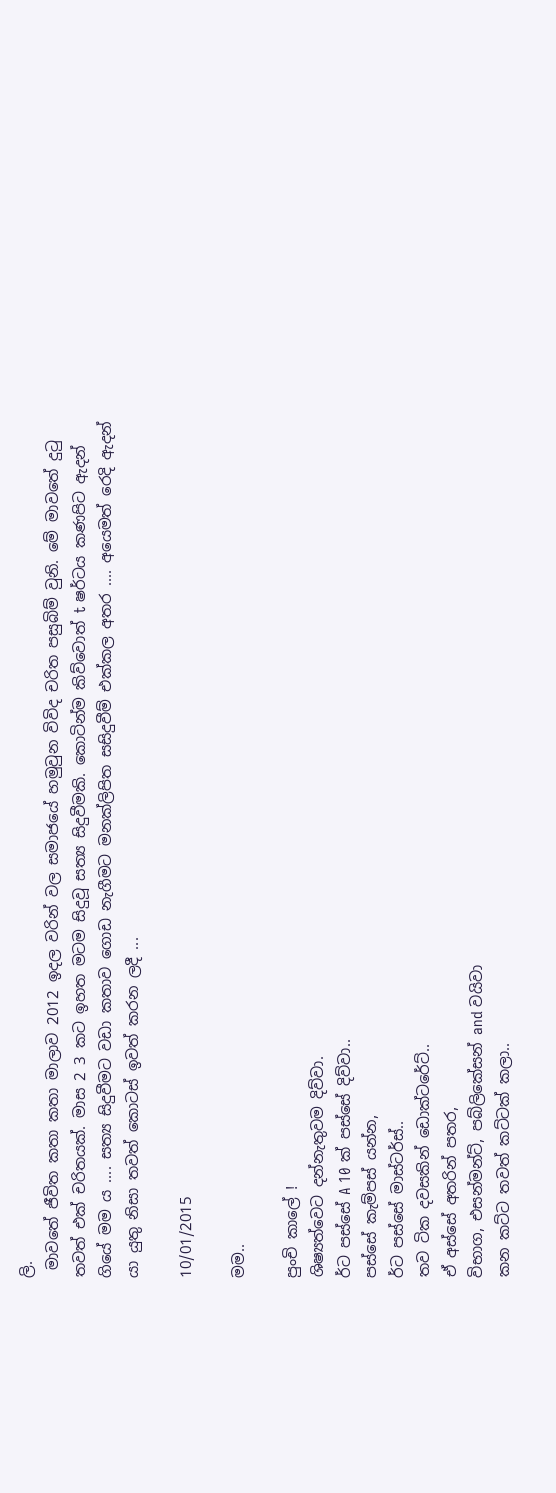ලි.
 මාවතේ ජීවිත කතා කතා මාලාව 2012 ඉදල වරින් වල සමාජයේ හමුවුන විවිද චරිත පසුබිම් වුනි. මේ මාවතේ දුටු තවත් එක් චරිතයක්. මාස 2 3 කට ඉහත මටම සිදුවූ සත්‍ය සිදුවීමකි. කොටින්ම කිව්වොත් t ෂර්ටය කණපිට ඇදන් ගියේ මම ය .... සත්‍ය සිදුවීමට වඩා කතාව ගොඩ නැගීමට මනක්ලිපිත සසිදුවීම් එක්කල අතර .... අයෙමත් රෙදි ඇදන් යා යුතු නිසා තවත් කොටස් ඉවත් කරන ලදී ...

10/01/2015

මම..

පුංචි කාලේ !
ශිෂ්‍යත්වෙට දන්නැතුවම දිව්වා.
ර්ට පස්සේ A 10 ක් පස්සේ දිව්වා..
පස්සේ කැම්පස් යන්න,
ර්ට පස්සේ මාස්ටර්ස්..
තව ටික දවසකින් ඩොක්ටරේට්..
ඒ අස්සේ අතරින් පතර,
විභාග, එසන්මන්ට්, පබ්ලිකේසන් and වයිවා
කන කට්ට තවත් කට්ටක් කලා..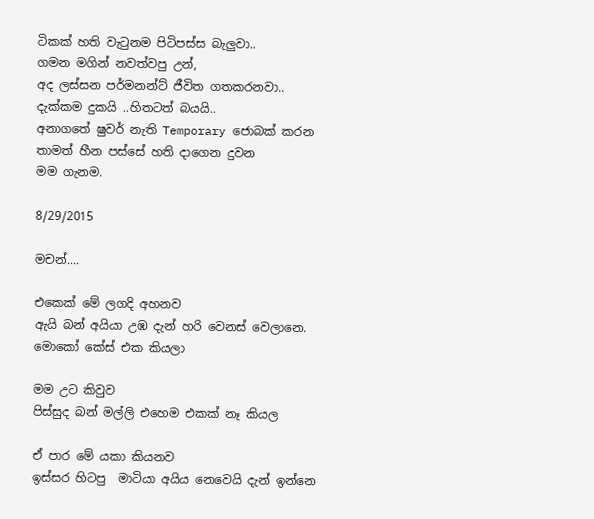ටිකක් හති වැටුනම පිටිපස්ස බැලුවා..
ගමන මගින් නවත්වපු උන්,
අද ලස්සන පර්මනන්ට් ජීවිත ගතකරනවා..
දැක්කම දුකයි ..හිතටත් බයයි..
අනාගතේ ෂුවර් නැති Temporary ජොබක් කරන
තාමත් හීන පස්සේ හති දාගෙන දුවන
මම ගැනම.

8/29/2015

මචන්....

එකෙක් මේ ලගදි අහනව
ඇයි බන් අයියා උඹ දැන් හරි වෙනස් වෙලානෙ.
මොකෝ කේස් එක කියලා

මම උට කිවුව
පිස්සුද බන් මල්ලි එහෙම එකක් නෑ කියල

ඒ පාර මේ යකා කියනව
ඉස්සර හිටපු  මාටියා අයිය නෙවෙයි දැන් ඉන්නෙ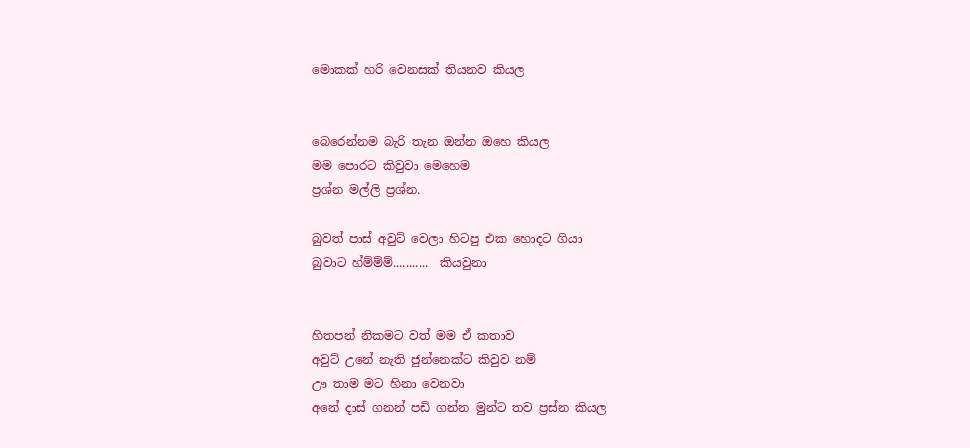මොකක් හරි වෙනසක් තියනව කියල


බෙරෙන්නම බැරි තැන ඔන්න ඔහෙ කියල
මම පොරට කිවුවා මෙහෙම
ප්‍රශ්න මල්ලි ප්‍රශ්න.

බුවත් පාස් අවුට් වෙලා හිටපු එක හොදට ගියා
බුවාට හ්ම්ම්ම්...........  කියවුනා


හිතපන් නිකමට වත් මම ඒ කතාව
අවුට් උනේ නැති ජුන්නෙක්ට කිවුව නම්
ඌ තාම මට හිනා වෙනවා
අනේ දාස් ගනන් පඩි ගන්න මුන්ට තව ප්‍රස්න කියල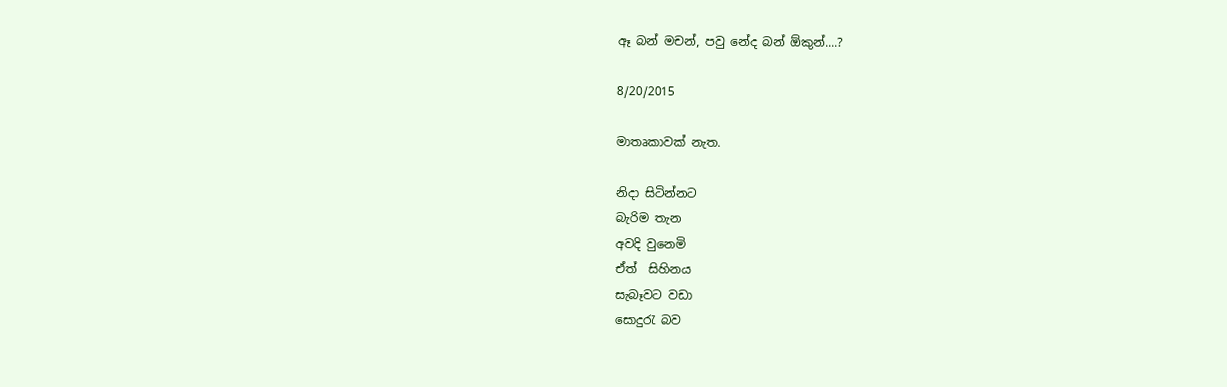ඈ බන් මචන්, පවු නේද බන් ඕකුන්....?

8/20/2015

මාතෘකාවක් නැත.

නිදා සිටින්නට
බැරිම තැන
අවදි වුනෙමි
ඒත්  සිහිනය
සැබෑවට වඩා
සොදුරැ බව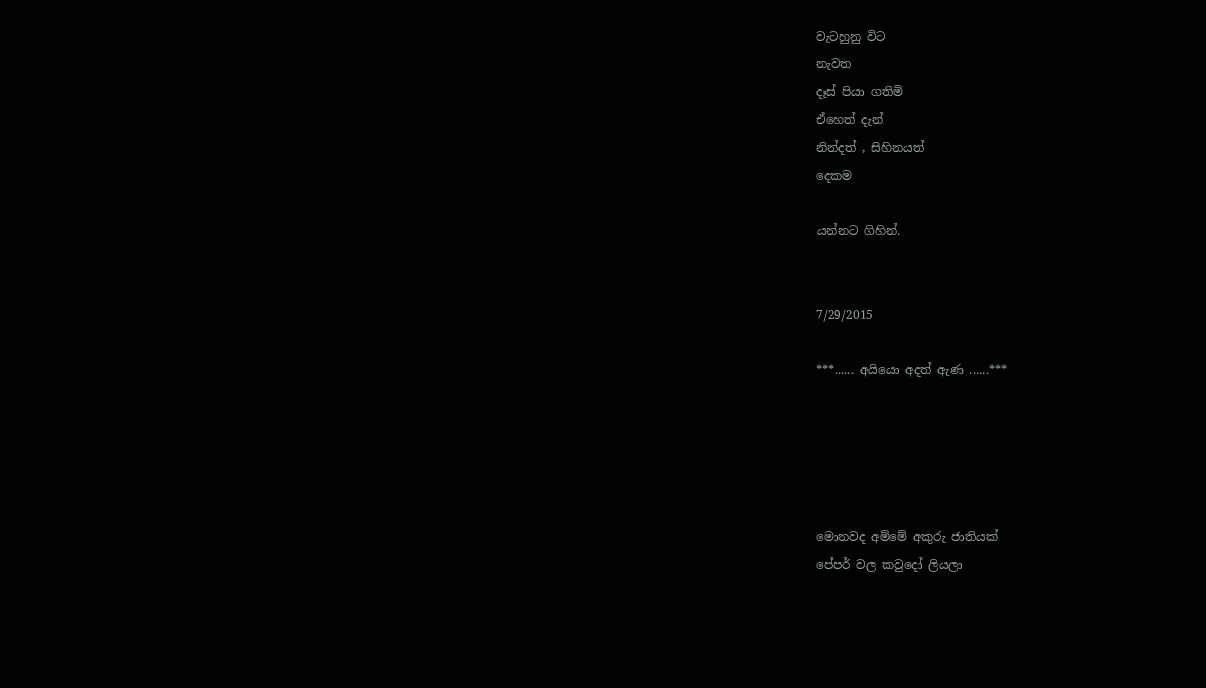වැටහුනු විට
නැවත
දෑස් පියා ගතිමි
ඒහෙත් දැන්
නින්දත් , සිහිනයත්
දෙකම

යන්නට ගිහින්.


7/29/2015

***...... අයියො අදත් ඇණ ......***





මොනවද අම්මේ අකුරු ජාතියක්
පේපර් වල කවුදෝ ලියලා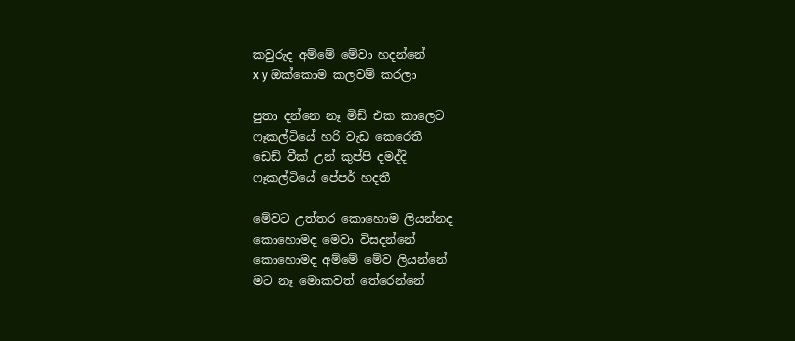කවුරුද අම්මේ මේවා හදන්නේ
x y ඔක්කොම කලවම් කරලා

පුතා දන්නෙ නෑ මිඩ් එක කාලෙට
ෆෑකල්ටියේ හරි වැඩ කෙරෙතී
ඩෙඩ් වීක් උන් කුප්පි දමද්දි
ෆෑකල්ටියේ පේපර් හදතී

මේවට උත්තර කොහොම ලියන්නද
කොහොමද මෙවා විසදන්නේ
කොහොමද අම්මේ මේව ලියන්නේ
මට නෑ මොකවත් තේරෙන්නේ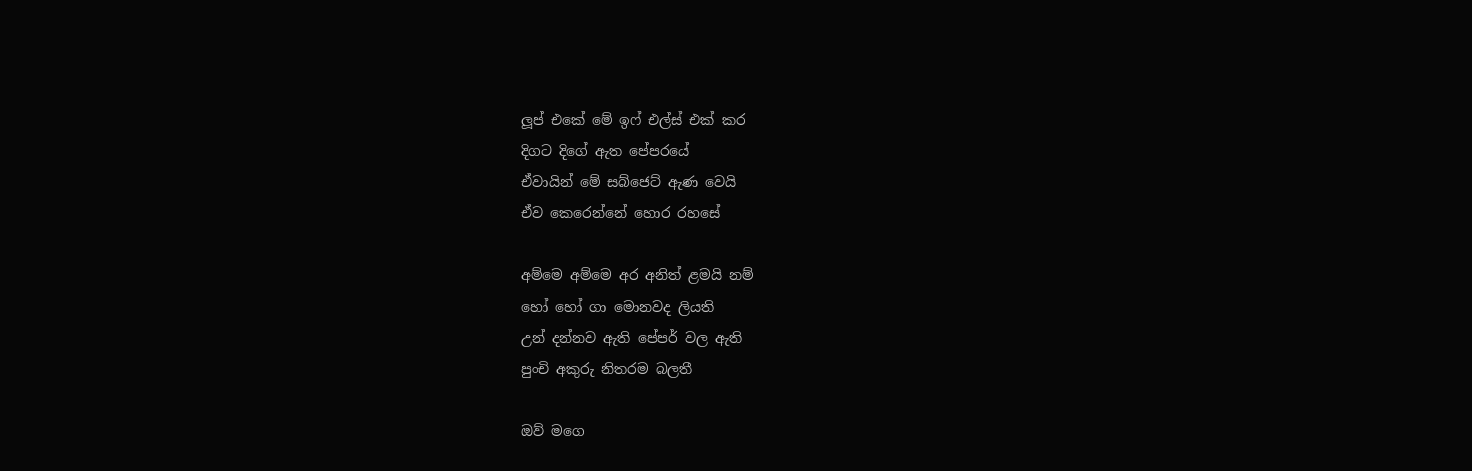ලූප් එකේ මේ ඉෆ් එල්ස් එක් කර
දිගට දිගේ ඇත පේපරයේ
ඒවායින් මේ සබ්ජෙට් ඇණ වෙයි
ඒව කෙරෙන්නේ හොර රහසේ

අම්මෙ අම්මෙ අර අනිත් ළමයි නම්
හෝ හෝ ගා මොනවද ලියති
උන් දන්නව ඇති පේපර් වල ඇති
පුංචි අකුරු නිතරම බලතී

ඔව් මගෙ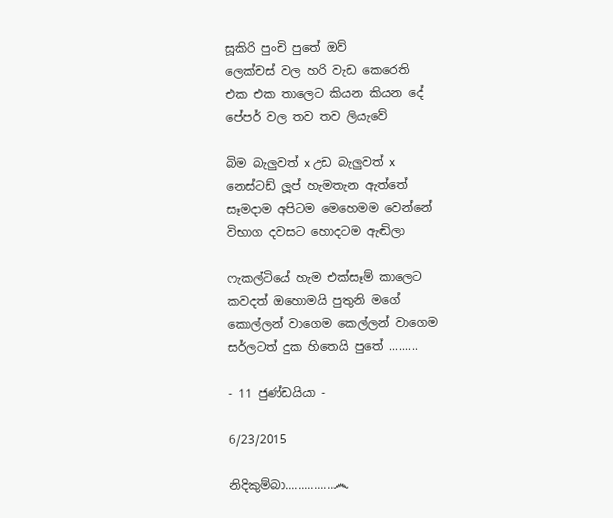සූකිරි පුංචි පුතේ ඔව්
ලෙක්චස් වල හරි වැඩ කෙරෙති
එක එක තාලෙට කියන කියන දේ
පේපර් වල තව තව ලියැවේ

බිම බැලුවත් x උඩ බැලුවත් x
නෙස්ටඩ් ලූප් හැමතැන ඇත්තේ
සෑමදාම අපිටම මෙහෙමම වෙන්නේ
විභාග දවසට හොදටම ඇඬිලා

ෆැකල්ටියේ හැම එක්සෑම් කාලෙට
කවදත් ඔහොමයි පුතුනි මගේ
කොල්ලන් වාගෙම කෙල්ලන් වාගෙම
සර්ලටත් දුක හිතෙයි පුතේ .........

- 11 ජුණ්ඩයියා -

6/23/2015

නිදිකුම්බා...............෴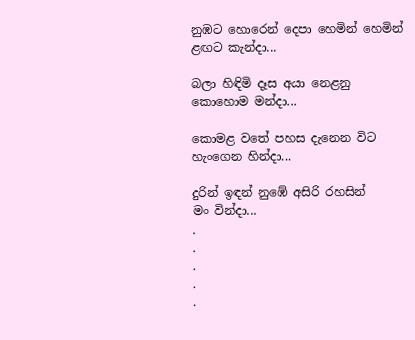නුඹට හොරෙන් දෙපා හෙමින් හෙමින්
ළඟට කැන්දා...

බලා හිඳිමි දෑස අයා නෙළනු
කොහොම මන්දා...

කොමළ වතේ පහස දැනෙන විට
හැංගෙන හින්දා...

දුරින් ඉඳන් නුඹේ අසිරි රහසින්
මං වින්දා...
.
.
.
.
.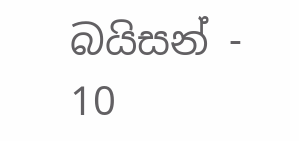බයිසන් - 10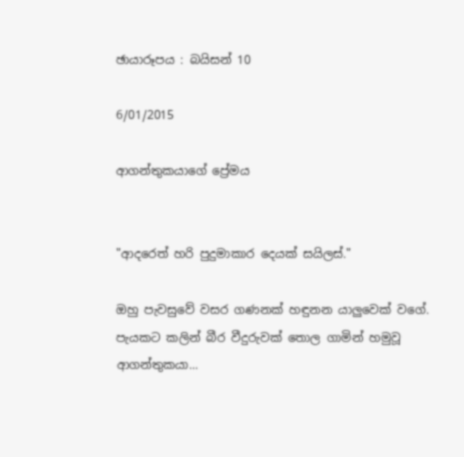ඡායාරූපය : බයිසන් 10

6/01/2015

ආගන්තුකයාගේ ප්‍රේමය


"ආදරෙත් හරි පුදුමාකාර දෙයක් සයිලස්."

ඔහු පැවසුවේ වසර ගණනක් හඳුනන යාලුවෙක් වගේ. පැයකට කලින් බීර වීදුරුවක් තොල ගාමින් හමුවූ ආගන්තුකයා...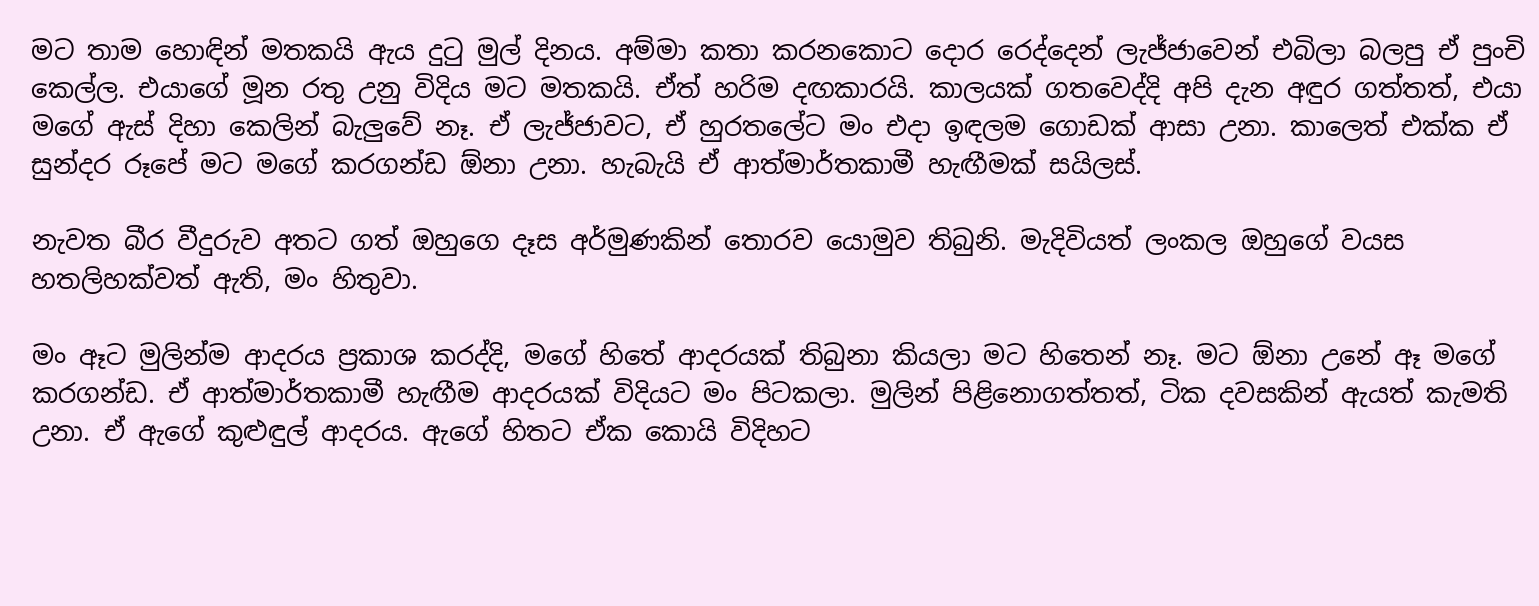මට තාම හොඳින් මතකයි ඇය දුටු මුල් දිනය. අම්මා කතා කරනකොට දොර රෙද්දෙන් ලැජ්ජාවෙන් එබිලා බලපු ඒ පුංචි කෙල්ල. එයාගේ මූන රතු උනු විදිය මට මතකයි. ඒත් හරිම දඟකාරයි. කාලයක් ගතවෙද්දි අපි දැන අඳුර ගත්තත්, එයා මගේ ඇස් දිහා කෙලින් බැලුවේ නෑ. ඒ ලැජ්ජාවට, ඒ හුරතලේට මං එදා ඉඳලම ගොඩක් ආසා උනා. කාලෙත් එක්ක ඒ සුන්දර රූපේ මට මගේ කරගන්ඩ ඕනා උනා. හැබැයි ඒ ආත්මාර්තකාමී හැඟීමක් සයිලස්.

නැවත බීර වීදුරුව අතට ගත් ඔහුගෙ දෑස අර්මුණකින් තොරව යොමුව තිබුනි. මැදිවියත් ලංකල ඔහුගේ වයස හතලිහක්වත් ඇති, මං හිතුවා.

මං ඈට මුලින්ම ආදරය ප්‍රකාශ කරද්දි, මගේ හිතේ ආදරයක් තිබුනා කියලා මට හිතෙන් නෑ. මට ඕනා උනේ ඈ මගේ කරගන්ඩ. ඒ ආත්මාර්තකාමී හැඟීම ආදරයක් විදියට මං පිටකලා. මුලින් පිළිනොගත්තත්, ටික දවසකින් ඇයත් කැමති උනා. ඒ ඇගේ කුළුඳුල් ආදරය. ඇගේ හිතට ඒක කොයි විදිහට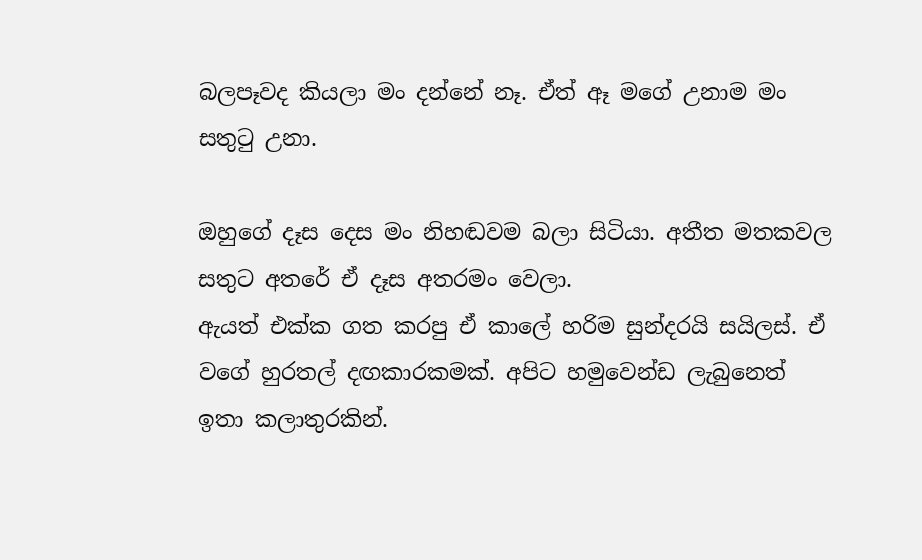බලපෑවද කියලා මං දන්නේ නෑ. ඒත් ඈ මගේ උනාම මං සතුටු උනා.

ඔහුගේ දෑස දෙස මං නිහඬවම බලා සිටියා. අතීත මතකවල සතුට අතරේ ඒ දෑස අතරමං වෙලා.
ඇයත් එක්ක ගත කරපු ඒ කාලේ හරිම සුන්දරයි සයිලස්. ඒ වගේ හුරතල් දඟකාරකමක්. අපිට හමුවෙන්ඩ ලැබුනෙත් ඉතා කලාතුරකින්.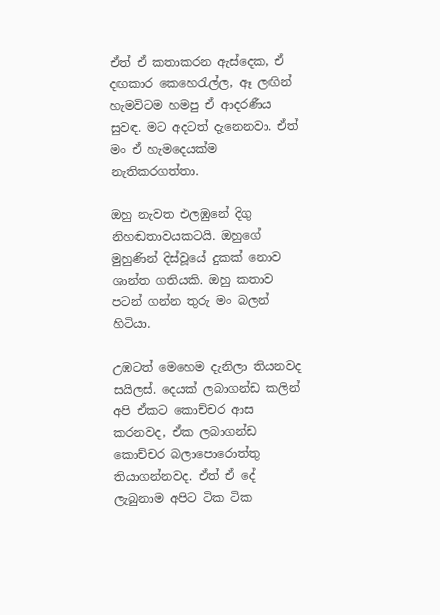ඒත් ඒ කතාකරන ඇස්දෙක, ඒ දඟකාර කෙහෙරැල්ල, ඈ ලඟින් හැමවිටම හමපු ඒ ආදරණීය සුවඳ. මට අදටත් දැනෙනවා. ඒත් මං ඒ හැමදෙයක්ම නැතිකරගත්තා.

ඔහු නැවත එලඹුනේ දිගු නිහඬතාවයකටයි. ඔහුගේ මුහුණින් දිස්වූයේ දුකක් නොව ශාන්ත ගතියකි. ඔහු කතාව පටන් ගන්න තුරු මං බලන් හිටියා.

උඹටත් මෙහෙම දැනිලා තියනවද සයිලස්. දෙයක් ලබාගන්ඩ කලින් අපි ඒකට කොච්චර ආස කරනවද, ඒක ලබාගන්ඩ කොච්චර බලාපොරොත්තු තියාගන්නවද. ඒත් ඒ දේ ලැබුනාම අපිට ටික ටික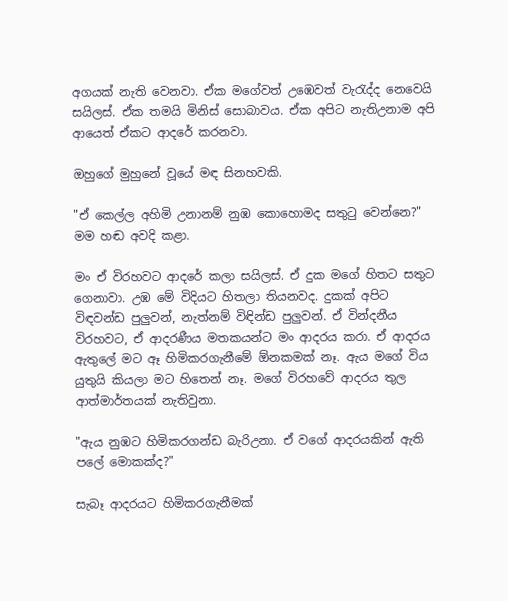අගයක් නැති වෙනවා. ඒක මගේවත් උඹෙවත් වැරැද්ද නෙවෙයි සයිලස්. ඒක තමයි මිනිස් සොබාවය. ඒක අපිට නැතිඋනාම අපි ආයෙත් ඒකට ආදරේ කරනවා.

ඔහුගේ මුහුනේ වූයේ මඳ සිනහවකි.

"ඒ කෙල්ල අහිමි උනානම් නුඹ කොහොමද සතුටු වෙන්නෙ?" මම හඬ අවදි කළා.

මං ඒ විරහවට ආදරේ කලා සයිලස්. ඒ දුක මගේ හිතට සතුට ගෙනාවා. උඹ මේ විදියට හිතලා තියනවද. දුකක් අපිට විඳවන්ඩ පුලුවන්, නැත්නම් විඳින්ඩ පුලුවන්. ඒ වින්දනීය විරහවට, ඒ ආදරණීය මතකයන්ට මං ආදරය කරා. ඒ ආදරය ඇතුලේ මට ඈ හිමිකරගැනීමේ ඕනකමක් නෑ. ඇය මගේ විය යුතුයි කියලා මට හිතෙන් නෑ. මගේ විරහවේ ආදරය තුල ආත්මාර්තයක් නැතිවුනා.

"ඇය නුඹට හිමිකරගන්ඩ බැරිඋනා. ඒ වගේ ආදරයකින් ඇති පලේ මොකක්ද?"

සැබෑ ආදරයට හිමිකරගැනීමක්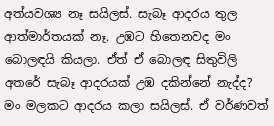අත්යවශ්‍ය නෑ සයිලස්. සැබෑ ආදරය තුල ආත්මාර්තයක් නෑ. උඹට හිතෙනවද මං බොලඳයි කියලා. ඒත් ඒ බොලඳ සිතුවිලි අතරේ සැබෑ ආදරයක් උඹ දකින්නේ නැද්ද? මං මලකට ආදරය කලා සයිලස්. ඒ වර්ණවත්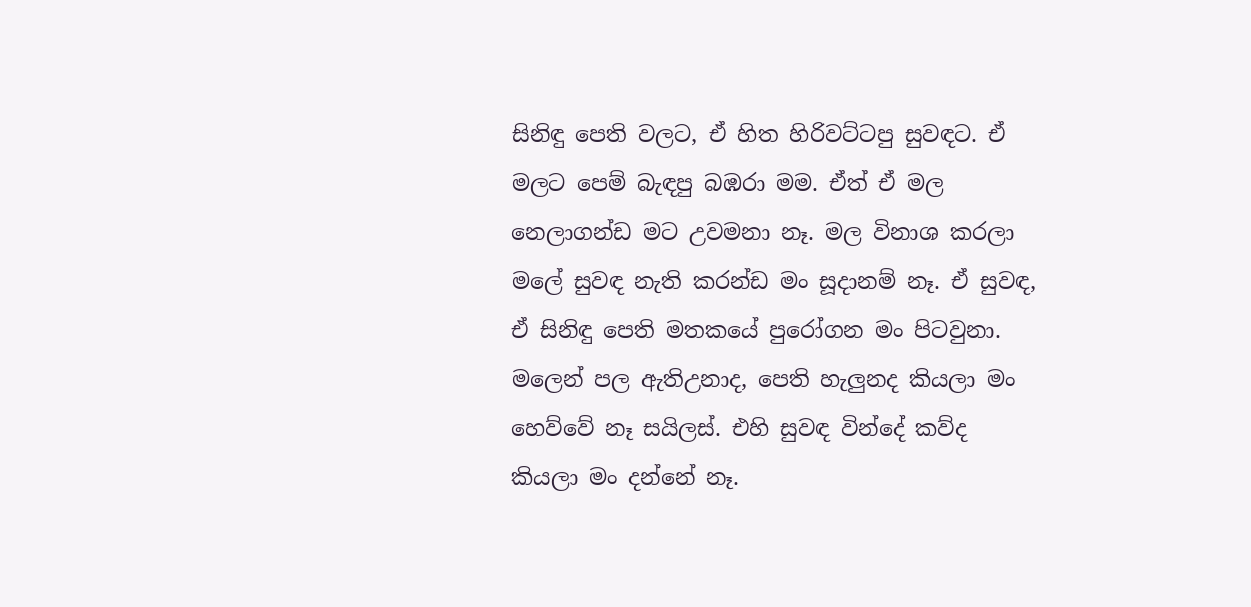සිනිඳු පෙති වලට, ඒ හිත හිරිවට්ටපු සුවඳට. ඒ මලට පෙම් බැඳපු බඹරා මම. ඒත් ඒ මල නෙලාගන්ඩ මට උවමනා නෑ. මල විනාශ කරලා මලේ සුවඳ නැති කරන්ඩ මං සූදානම් නෑ. ඒ සුවඳ, ඒ සිනිඳු පෙති මතකයේ පුරෝගන මං පිටවුනා. මලෙන් පල ඇතිඋනාද, පෙති හැලුනද කියලා මං හෙව්වේ නෑ සයිලස්. එහි සුවඳ වින්දේ කව්ද කියලා මං දන්නේ නෑ.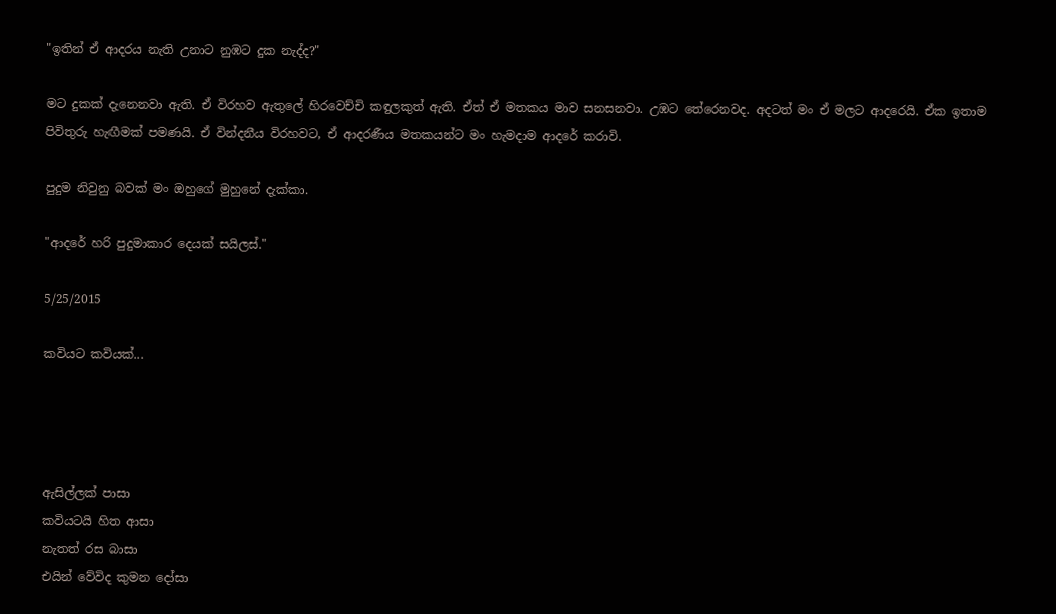"ඉතින් ඒ ආදරය නැති උනාට නුඹට දුක නැද්ද?"

මට දුකක් දැනෙනවා ඇති. ඒ විරහව ඇතුලේ හිරවෙච්චි කඳුලකුත් ඇති. ඒත් ඒ මතකය මාව සනසනවා. උඹට තේරෙනවද. අදටත් මං ඒ මලට ආදරෙයි. ඒක ඉතාම පිවිතුරු හැඟීමක් පමණයි. ඒ වින්දනීය විරහවට, ඒ ආදරණීය මතකයන්ට මං හැමදාම ආදරේ කරාවි.

පුදුම නිවුනු බවක් මං ඔහුගේ මුහුනේ දැක්කා.

"ආදරේ හරි පුදුමාකාර දෙයක් සයිලස්."

5/25/2015

කවියට කවියක්...




ඇසිල්ලක් පාසා
කවියටයි හිත ආසා
නැතත් රස බාසා
එයින් වේවිද කුමන දෝසා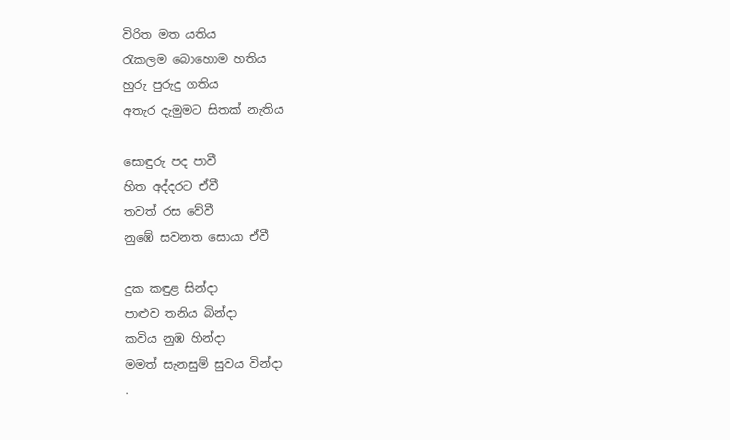විරිත මත යතිය
රැකලම බොහොම හතිය
හුරු පුරුදු ගතිය
අතැර දැමුමට සිතක් නැතිය

සොඳුරු පද පාවී
හිත අද්දරට ඒවී
තවත් රස වේවී
නුඹේ සවනත සොයා ඒවී

දුක කඳුළ සින්දා
පාළුව තනිය බින්දා
කවිය නුඹ හින්දා
මමත් සැනසුම් සුවය වින්දා
.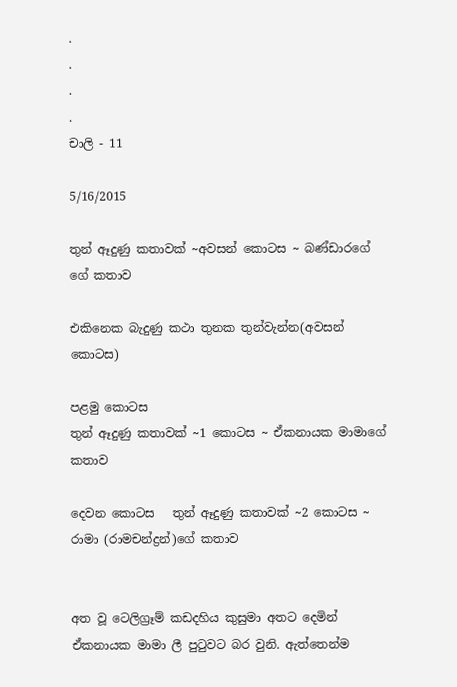.
.
.
.
චාලි - 11

5/16/2015

තුන් ඈදුණු කතාවක් ~අවසන් කොටස ~ බණ්ඩාරගේ ගේ කතාව

එකිනෙක බැදුණු කථා තුනක තුන්වැන්න(අවසන් කොටස)

පළමු කොටස
තුන් ඈදුණු කතාවක් ~1 කොටස ~ ඒකනායක මාමාගේ කතාව

දෙවන කොටස   තුන් ඈදුණු කතාවක් ~2 කොටස ~ රාමා (රාමචන්ද්‍රන්)ගේ කතාව


අත වූ ටෙලිග්‍රෑම් කඩදහිය කුසුමා අතට දෙමින් ඒකනායක මාමා ලී පුටුවට බර වුනි. ඇත්තෙන්ම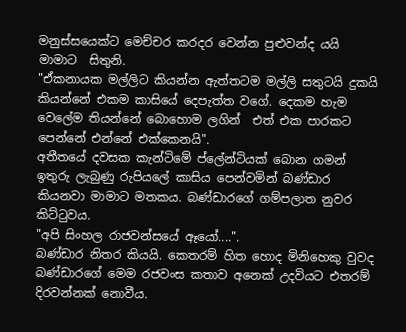මනුස්සයෙක්ට මෙච්චර කරදර වෙන්න පුළුවන්ද යයි මාමාට  සිතුනි.
"ඒකනායක මල්ලිට කියන්න ඇත්තටම මල්ලි සතුටයි දුකයි කියන්නේ එකම කාසියේ දෙපැත්ත වගේ. දෙකම හැම වෙලේම තියන්නේ බොහොම ලගින්  එත් එක පාරකට පෙන්නේ එන්නේ එක්කෙනයි".
අතීතයේ දවසක කැන්ටිමේ ප්ලේන්ටියක් බොන ගමන් ඉතුරු ලැබුණු රුපියලේ කාසිය පෙන්වමින් බණ්ඩාර කියනවා මාමාට මතකය. බණ්ඩාරගේ ගම්පලාත නුවර කිට්ටුවය.
"අපි සිංහල රාජවන්සයේ ඈයෝ....".
බණ්ඩාර නිතර කියයි. කෙතරම් හිත හොද මිනිහෙකු වුවද බණ්ඩාරගේ මෙම රජවංස කතාව අනෙක් උදවියට එතරම් දිරවන්නක් නොවීය.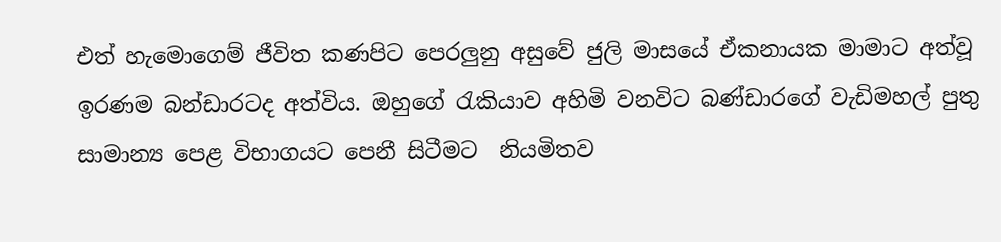එත් හැමොගෙම් ජීවිත කණපිට පෙරලුනු අසුවේ ජුලි මාසයේ ඒකනායක මාමාට අත්වූ ඉරණම බන්ඩාරටද අත්විය. ඔහුගේ රැකියාව අහිමි වනවිට බණ්ඩාරගේ වැඩිමහල් පුතු සාමාන්‍ය පෙළ විභාගයට පෙනී සිටීමට  නියමිතව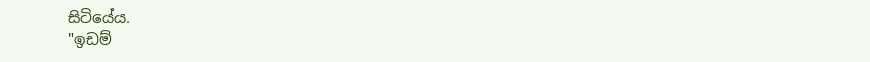සිටියේය.
"ඉඩම්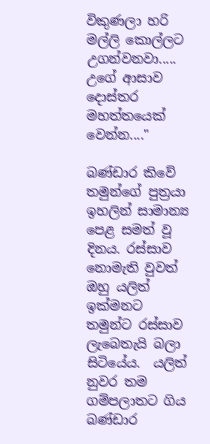විකුණලා හරි මල්ලි කොල්ලට උගන්වනවා..... උගේ ආසාව දොස්තර මහත්තයෙක් වෙන්න...."

බණ්ඩාර කිවේ තමුන්ගේ පුත්‍රයා ඉහලින් සාමාන්‍ය පෙළ සමත් වූ දිනය. රස්සාව නොමැති වුවත් ඔහු යලිත් ඉක්මනට තමුන්ට රස්සාව ලැබෙතැයි බලා සිටියේය.  යලිත් නුවර තම ගම්පලාතට ගිය බණ්ඩාර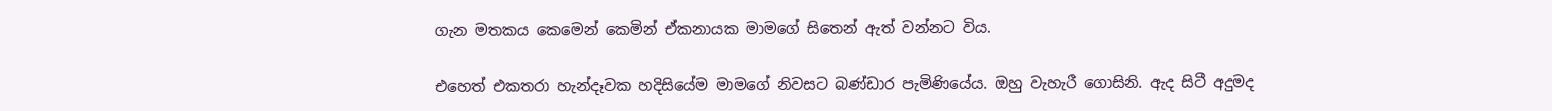ගැන මතකය කෙමෙන් කෙමින් ඒකනායක මාමගේ සිතෙන් ඇත් වන්නට විය.

එහෙත් එකතරා හැන්දෑවක හදිසියේම මාමගේ නිවසට බණ්ඩාර පැමිණියේය. ඔහු වැහැරී ගොසිනි. ඇද සිටී අදුමද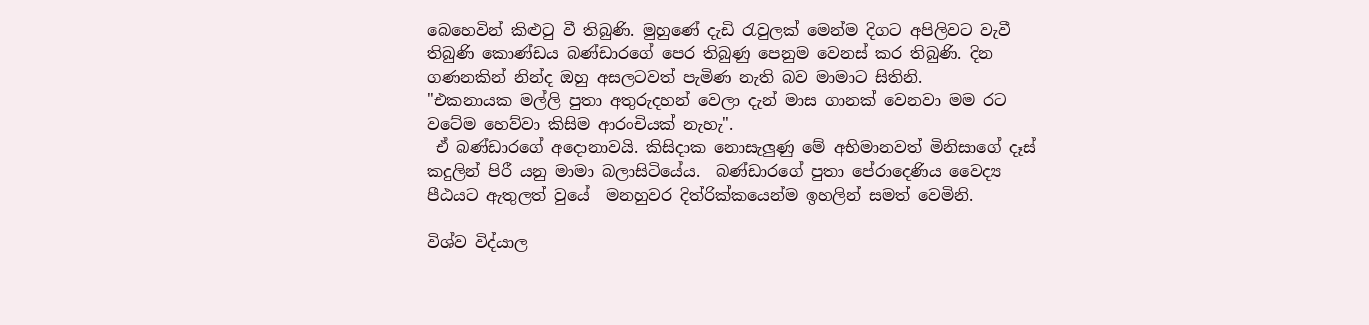බෙහෙවින් කිළුටු වී තිබුණි. මුහුණේ දැඩි රැවුලක් මෙන්ම දිගට අපිලිවට වැවී තිබුණි කොණ්ඩය බණ්ඩාරගේ පෙර තිබුණු පෙනුම වෙනස් කර තිබුණි. දින ගණනකින් නින්ද ඔහු අසලටවත් පැමිණ නැති බව මාමාට සිතිනි.
"එකනායක මල්ලි පුතා අතුරුදහන් වෙලා දැන් මාස ගානක් වෙනවා මම රට වටේම හෙව්වා කිසිම ආරංචියක් නැහැ".
 ඒ බණ්ඩාරගේ අදොනාවයි. කිසිදාක නොසැලුණු මේ අභිමානවත් මිනිසාගේ දෑස් කදුලින් පිරී යනු මාමා බලාසිටියේය.  බණ්ඩාරගේ පුතා පේරාදෙණිය වෛද්‍ය පීඨයට ඇතුලත් වුයේ  මනහුවර දිත්රික්කයෙන්ම ඉහලින් සමත් වෙමිනි.

විශ්ව විද්යාල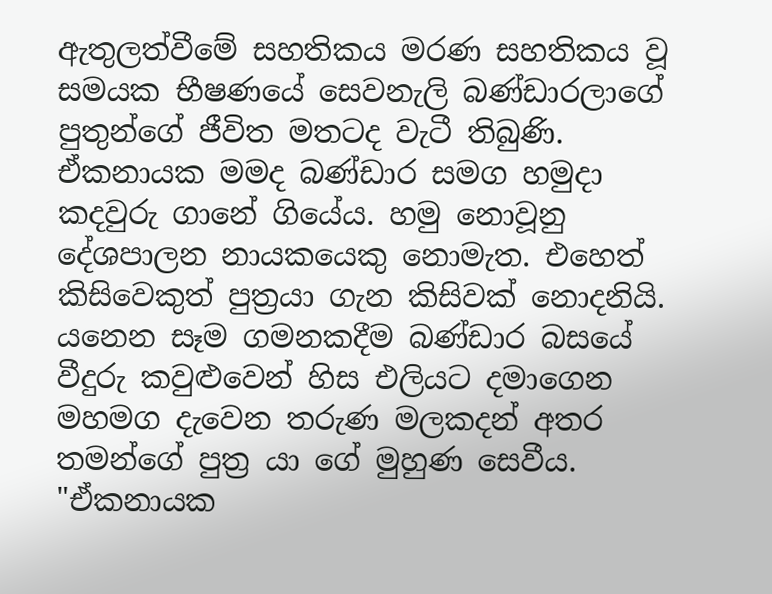ඇතුලත්වීමේ සහතිකය මරණ සහතිකය වූ සමයක භීෂණයේ සෙවනැලි බණ්ඩාරලාගේ පුතුන්ගේ ජීවිත මතටද වැටී තිබුණි. ඒකනායක මමද බණ්ඩාර සමග හමුදා කදවුරු ගානේ ගියේය. හමු නොවූනු  දේශපාලන නායකයෙකු නොමැත. එහෙත් කිසිවෙකුත් පුත්‍රයා ගැන කිසිවක් නොදනියි. යනෙන සෑම ගමනකදීම බණ්ඩාර බසයේ වීදුරු කවුළුවෙන් හිස එලියට දමාගෙන මහමග දැවෙන තරුණ මලකදන් අතර තමන්ගේ පුත්‍ර යා ගේ මුහුණ සෙවීය.
"ඒකනායක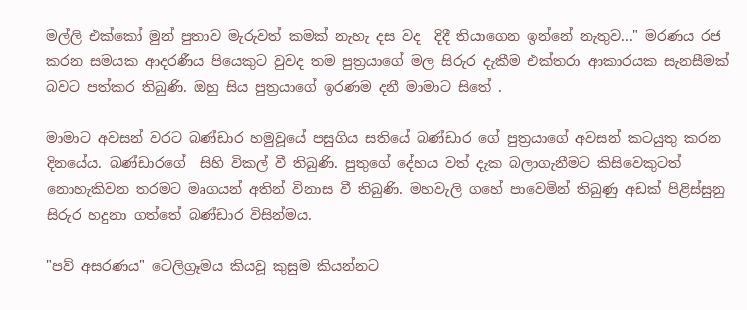මල්ලි එක්කෝ මුන් පුතාව මැරුවත් කමක් නැහැ දස වද  දිදී තියාගෙන ඉන්නේ නැතුව..." මරණය රජ කරන සමයක ආදරණීය පියෙකුට වුවද තම පුත්‍රයාගේ මල සිරුර දැකීම එක්තරා ආකාරයක සැනසීමක් බවට පත්කර තිබුණි. ඔහු සිය පුත්‍රයාගේ ඉරණම දනී මාමාට සිතේ .

මාමාට අවසන් වරට බණ්ඩාර හමුවූයේ පසුගිය සතියේ බණ්ඩාර ගේ පුත්‍රයාගේ අවසන් කටයුතු කරන දිනයේය. බණ්ඩාරගේ  සිහි විකල් වී තිබුණි. පුතුගේ දේහය වත් දැක බලාගැනීමට කිසිවෙකුටත් නොහැකිවන තරමට මෘගයන් අතින් විනාස වී තිබුණි. මහවැලි ගහේ පාවෙමින් තිබුණු අඩක් පිළිස්සුනු සිරුර හදුනා ගත්තේ බණ්ඩාර විසින්මය.

"පව් අසරණය" ටෙලිග්‍රෑමය කියවූ කුසුම කියන්නට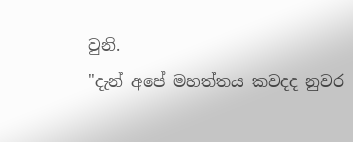වුනි.
"දැන් අපේ මහත්තය කවදද නුවර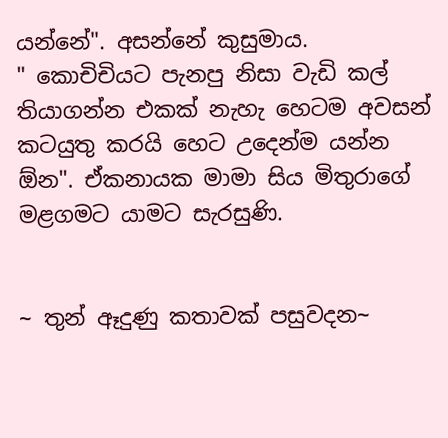යන්නේ". අසන්නේ කුසුමාය.
" කොචිචියට පැනපු නිසා වැඩි කල් තියාගන්න එකක් නැහැ හෙටම අවසන් කටයුතු කරයි හෙට උදෙන්ම යන්න ඕන". ඒකනායක මාමා සිය මිතුරාගේ මළගමට යාමට සැරසුණි.


~ තුන් ඈදුණු කතාවක් පසුවදන~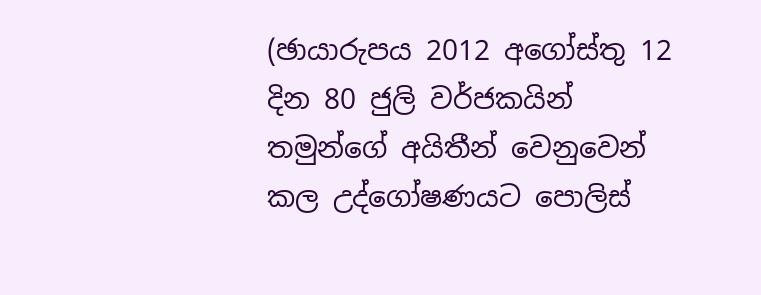(ඡායාරුපය 2012 අගෝස්තු 12 දින 80 ජුලි වර්ජකයින් තමුන්ගේ අයිතීන් වෙනුවෙන් කල උද්ගෝෂණයට පොලිස්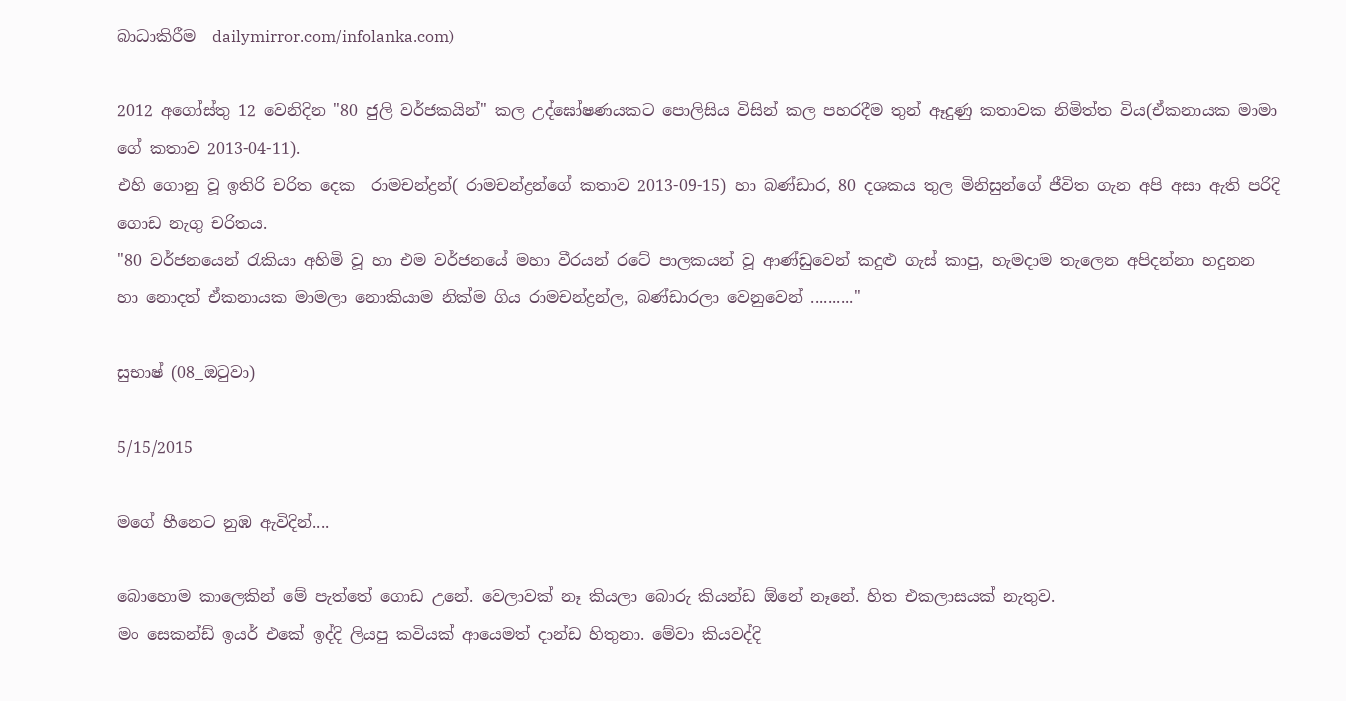බාධාකිරීම  dailymirror.com/infolanka.com)

2012 අගෝස්තු 12 වෙනිදින "80 ජුලි වර්ජකයින්" කල උද්ඝෝෂණයකට පොලිසිය විසින් කල පහරදීම තුන් ඈදුණු කතාවක නිමිත්ත විය(ඒකනායක මාමා ගේ කතාව 2013-04-11).
එහි ගොනු වූ ඉතිරි චරිත දෙක  රාමචන්ද්‍රන්( රාමචන්ද්‍රන්ගේ කතාව 2013-09-15) හා බණ්ඩාර, 80 දශකය තුල මිනිසුන්ගේ ජීවිත ගැන අපි අසා ඇති පරිදි ගොඩ නැගු චරිතය.
"80 වර්ජනයෙන් රැකියා අහිමි වූ හා එම වර්ජනයේ මහා වීරයන් රටේ පාලකයන් වූ ආණ්ඩුවෙන් කදුළු ගැස් කාපු, හැමදාම තැලෙන අපිදන්නා හදුනන හා නොදත් ඒකනායක මාමලා නොකියාම නික්ම ගිය රාමචන්ද්‍රන්ල, බණ්ඩාරලා වෙනුවෙන් .........."

සුභාෂ් (08_ඔටුවා)

5/15/2015

මගේ හීනෙට නුඹ ඇවිදින්....

බොහොම කාලෙකින් මේ පැත්තේ ගොඩ උනේ. වෙලාවක් නෑ කියලා බොරු කියන්ඩ ඕනේ නෑනේ. හිත එකලාසයක් නැතුව.
මං සෙකන්ඩ් ඉයර් එකේ ඉද්දි ලියපු කවියක් ආයෙමත් දාන්ඩ හිතුනා. මේවා කියවද්දි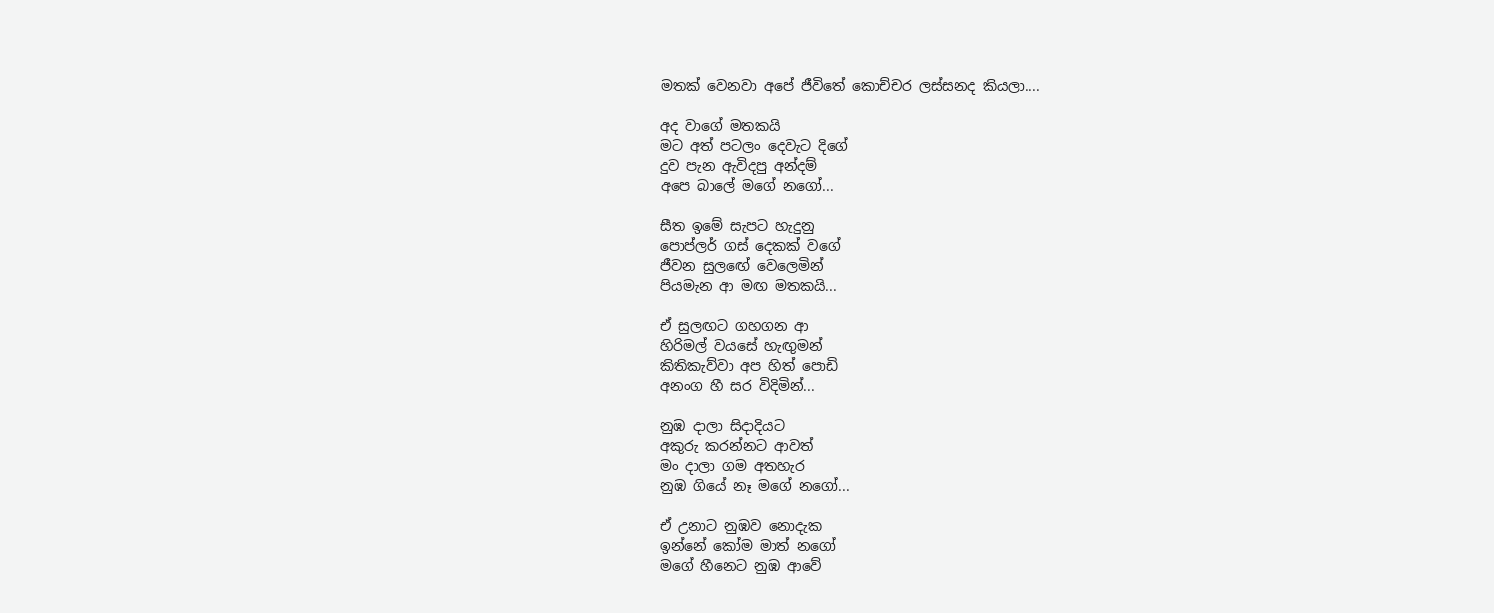මතක් වෙනවා අපේ ජීවිතේ කොච්චර ලස්සනද කියලා....

අද වාගේ මතකයි
මට අත් පටලං දෙවැට දිගේ
දුව පැන ඇවිදපු අන්දම්
අපෙ බාලේ මගේ නගෝ...

සීත ඉමේ සැපට හැදුනු
පොප්ලර් ගස් දෙකක් වගේ
ජීවන සුලඟේ වෙලෙමින්
පියමැන ආ මඟ මතකයි...

ඒ සුලඟට ගහගන ආ
හිරිමල් වයසේ හැඟුමන්
කිතිකැව්වා අප හිත් පොඩි
අනංග හී සර විදිමින්...

නුඹ දාලා සිදාදියට
අකුරු කරන්නට ආවත්
මං දාලා ගම අතහැර
නුඹ ගියේ නෑ මගේ නගෝ...

ඒ උනාට නුඹව නොදැක
ඉන්නේ කෝම මාත් නගෝ
මගේ හීනෙට නුඹ ආවේ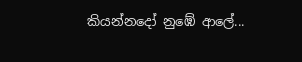කියන්නදෝ නුඹේ ආලේ...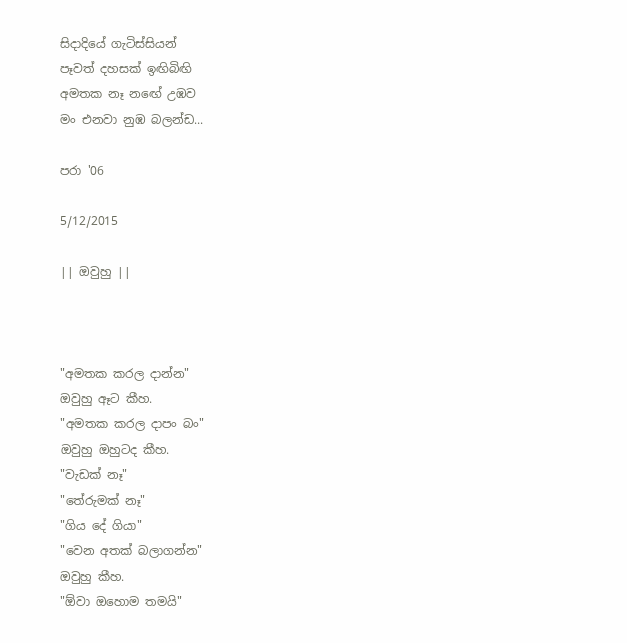සිදාදියේ ගැටිස්සියන්
පෑවත් දහසක් ඉඟිබිඟි
අමතක නෑ නඟේ උඹව
මං එනවා නුඹ බලන්ඩ...

පරා '06

5/12/2015

|| ඔවුහු ||



"අමතක කරල දාන්න"
ඔවුහු ඈට කීහ.
"අමතක කරල දාපං බං"
ඔවුහු ඔහුටද කීහ.
"වැඩක් නෑ"
"තේරුමක් නෑ"
"ගිය දේ ගියා"
"වෙන අතක් බලාගන්න"
ඔවුහු කීහ.
"ඕවා ඔහොම තමයි"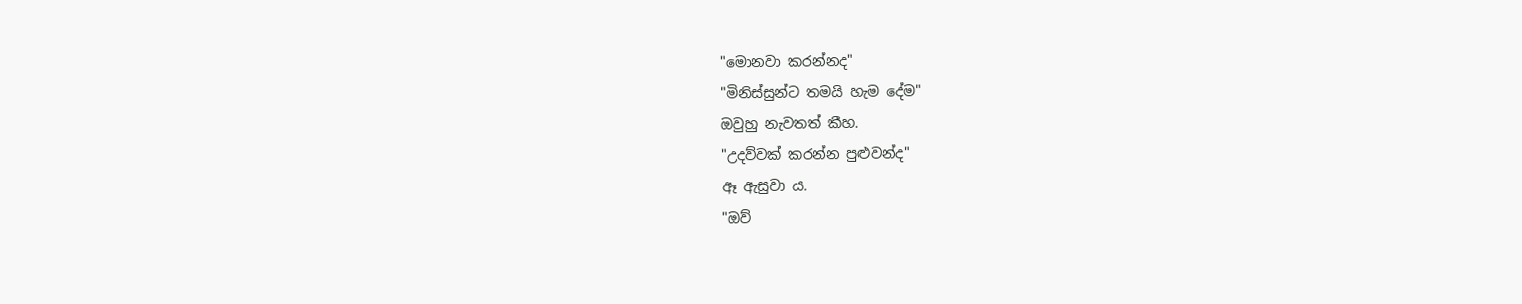"මොනවා කරන්නද"
"මිනිස්සුන්ට තමයි හැම දේම"
ඔවුහු නැවතත් කීහ.
"උදව්වක් කරන්න පුළුවන්ද"
ඈ ඇසුවා ය.
"ඔව්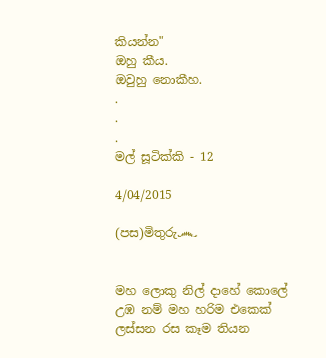කියන්න"
ඔහු කීය.
ඔවුහු නොකීහ.
.
.
.
මල් සූටික්කි - 12

4/04/2015

(පස)මිතුරු෴


මහ ලොකු නිල් දාහේ කොලේ
උඹ නම් මහ හරිම එකෙක්
ලස්සන රස කෑම තියන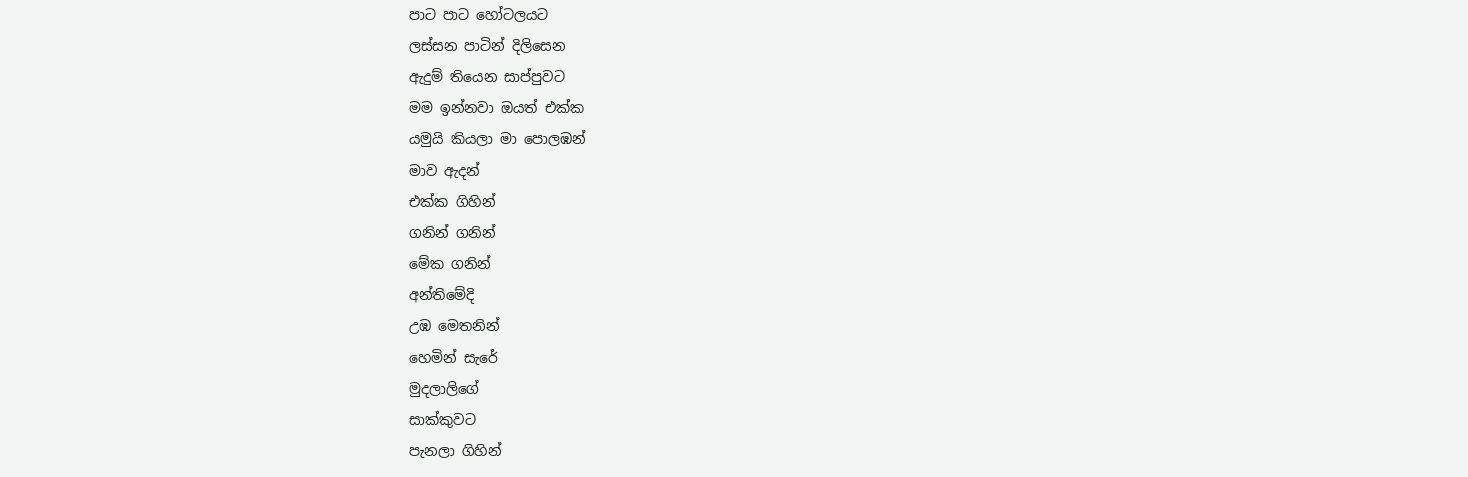පාට පාට හෝටලයට
ලස්සන පාටින් දිලිසෙන
ඇදුම් තියෙන සාප්පුවට
මම ඉන්නවා ඔයත් එක්ක
යමුයි කියලා මා පොලඹන්
මාව ඇදන්
එක්ක ගිහින්
ගනින් ගනින්
මේක ගනින්
අන්තිමේදි
උඹ මෙතනින්
හෙමින් සැරේ
මුදලාලිගේ
සාක්කුවට
පැනලා ගිහින්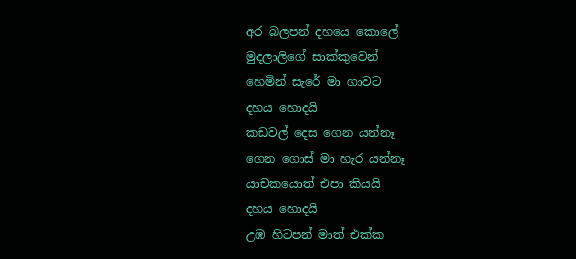අර බලපන් දහයෙ කොලේ
මුදලාලිගේ සාක්කුවෙන්
හෙමින් සැරේ මා ගාවට
දහය හොදයි
කඩවල් දෙස ගෙන යන්නෑ
ගෙන ගොස් මා හැර යන්නෑ
යාචකයොත් එපා කියයි
දහය හොදයි
උඹ හිටපන් මාත් එක්ක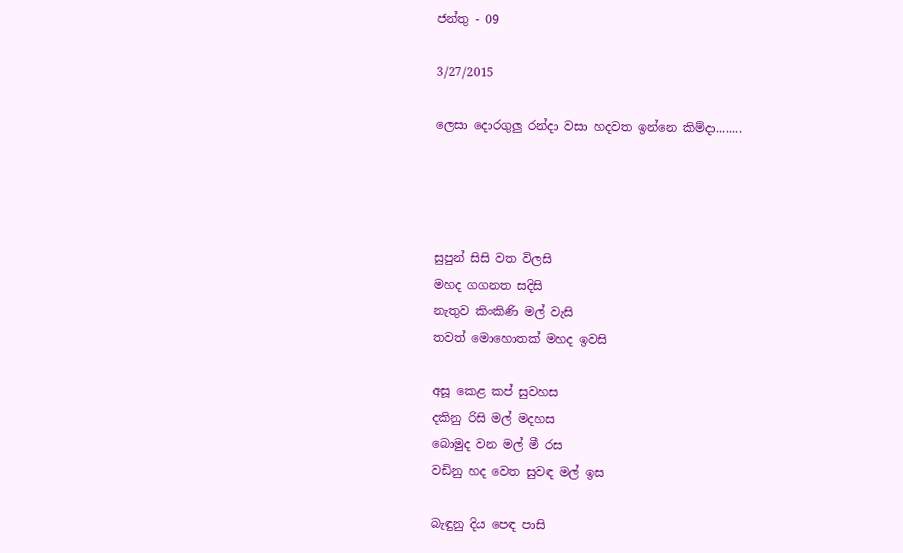ජන්තු - 09

3/27/2015

ලෙසා දොරගුලු රන්දා වසා හදවත ඉන්නෙ කිම්දා........




සුපුන් සිසි වත විලසි
මහද ගගනත සදිසි
නැතුව කිංකිණි මල් වැසි
තවත් මොහොතක් මහද ඉවසි

අසූ කෙළ කප් සුවහස
දකිනු රිසි මල් මදහස
බොමුද වන මල් මී රස
වඩිනු හද වෙත සුවඳ මල් ඉස

බැඳුනු දිය පෙඳ පාසි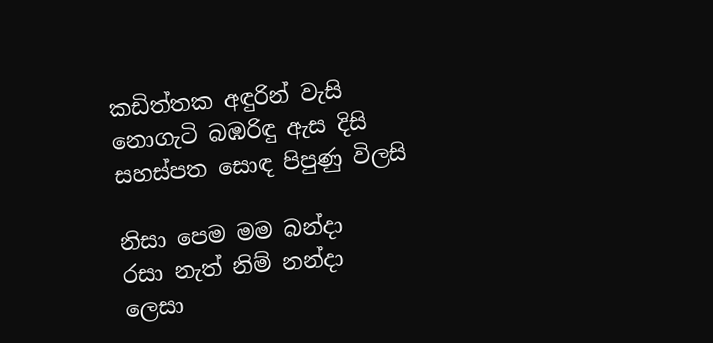කඩිත්තක අඳුරින් වැසි
නොගැටි බඹරිඳු ඇස දිසි
සහස්පත සොඳ පිපුණු විලසි

නිසා පෙම මම බන්දා
රසා නැත් නිම් නන්දා
ලෙසා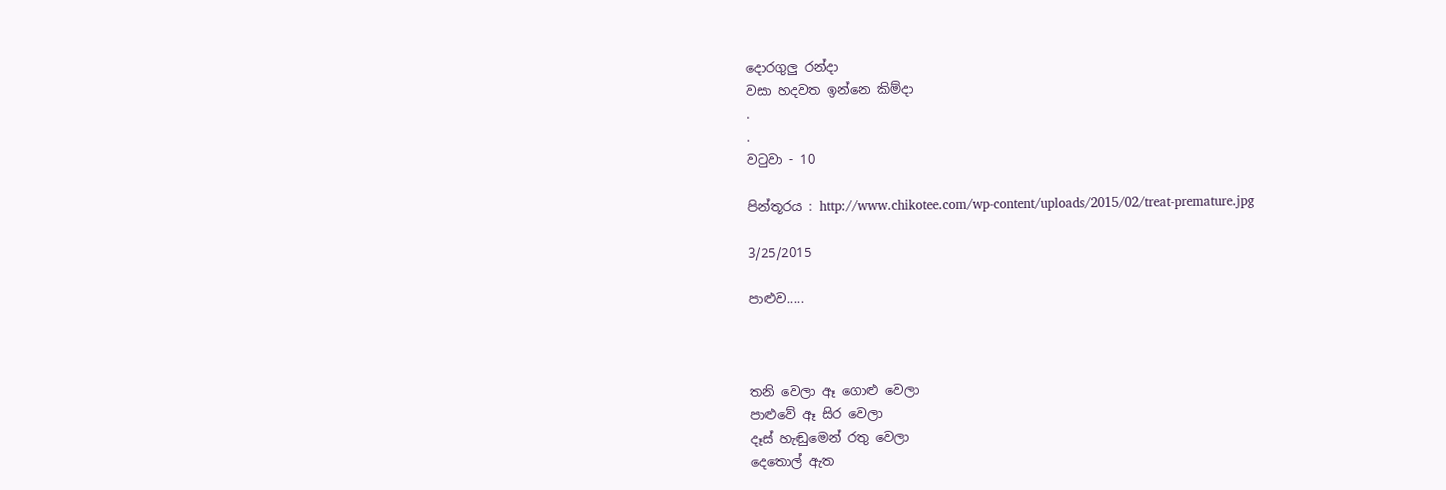දොරගුලු රන්දා
වසා හදවත ඉන්නෙ කිම්දා
.
.
වටුවා - 10

පින්තූරය : http://www.chikotee.com/wp-content/uploads/2015/02/treat-premature.jpg

3/25/2015

පාළුව.....



තනි වෙලා ඈ ගොළු වෙලා
පාළුවේ ඈ සිර වෙලා
දෑස් හැඬුමෙන් රතු වෙලා
දෙතොල් ඇත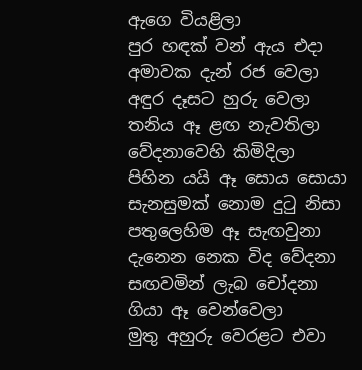ඇගෙ වියළිලා
පුර හඳක් වන් ඇය එදා
අමාවක දැන් රජ වෙලා
අඳුර දෑසට හුරු වෙලා
තනිය ඈ ළඟ නැවතිලා
වේදනාවෙහි කිමිදිලා
පිහින යයි ඈ සොය සොයා
සැනසුමක් නොම දුටු නිසා
පතුලෙහිම ඈ සැඟවුනා
දැනෙන නෙක විද වේදනා
සඟවමින් ලැබ චෝදනා
ගියා ඈ වෙන්වෙලා
මුතු අහුරු වෙරළට එවා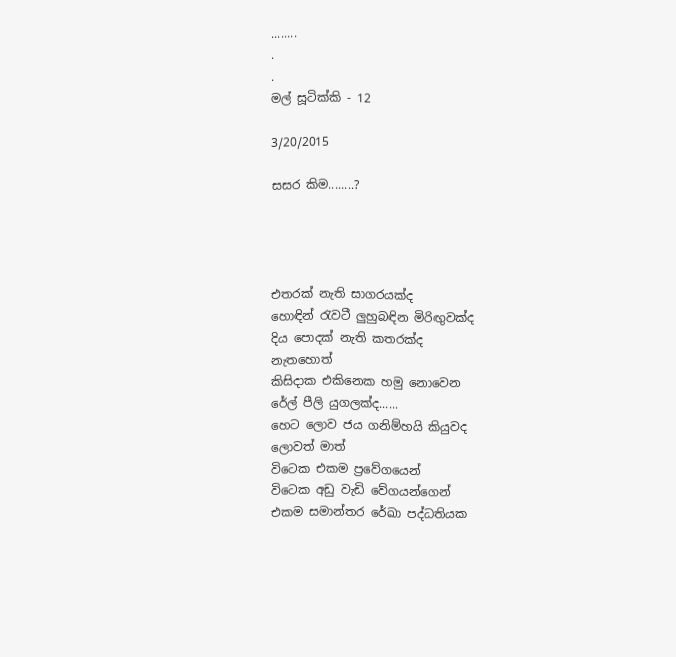........
.
.
මල් සූටික්කි - 12

3/20/2015

සසර කිම........?




එතරක් නැති සාගරයක්ද
හොඳින් රැවටී ලුහුබඳින මිරිඟුවක්ද
දිය පොදක් නැති කතරක්ද
නැතහොත්
කිසිදාක එකිනෙක හමු නොවෙන
රේල් පීලි යුගලක්ද......
හෙට ලොව ජය ගනිම්හයි කියුවද
ලොවත් මාත්
විටෙක එකම ප්‍රවේගයෙන්
විටෙක අඩු වැඩි වේගයන්ගෙන්
එකම සමාන්තර රේඛා පද්ධතියක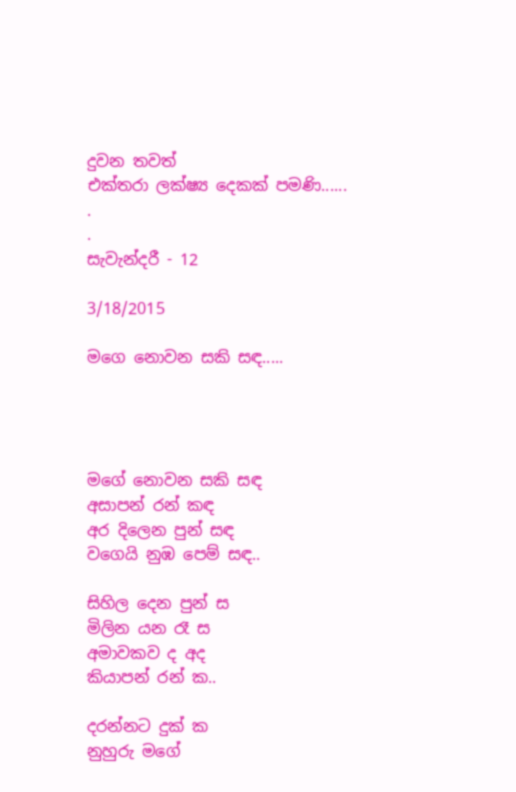දුවන තවත්
එක්තරා ලක්ෂ්‍ය දෙකක් පමණි......
.
.
සැවැන්දරී - 12

3/18/2015

මගෙ නොවන සකි සඳ.....




මගේ නොවන සකි සඳ
අසාපන් රන් කඳ
අර දිලෙන පුන් සඳ
වගෙයි නුඹ පෙම් සඳ..

සිහිල දෙන පුන් ස
මිලින යන රෑ ස
අමාවකව ද අද
කියාපන් රන් ක..

දරන්නට දුක් ක
නුහුරු මගේ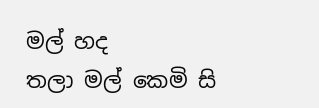මල් හද
තලා මල් කෙමි සි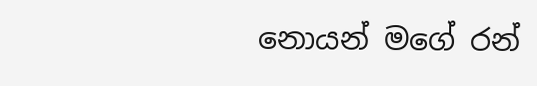නොයන් මගේ රන්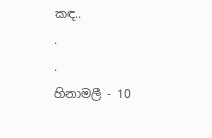කඳ..
.
.
හිනාමලී - 10